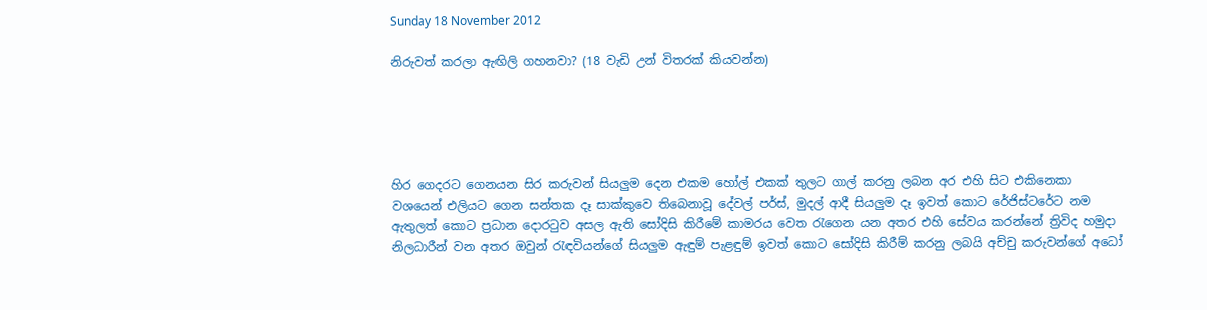Sunday 18 November 2012

නිරුවත් කරලා ඇඟිලි ගහනවා? (18 වැඩි උන් විතරක් කියවන්න)





හිර ගෙදරට ගෙනයන සිර කරුවන් සියලුම දෙන එකම හෝල් එකක් තුලට ගාල් කරනු ලබන අර එහි සිට එකිනෙකා වශයෙන් එලියට ගෙන සන්තක දෑ සාක්කුවෙ තිබෙනාවූ දේවල් පර්ස්, මුදල් ආදී සියලුම දෑ ඉවත් කොට රේජිස්ටරේට නම ඇතුලත් කොට ප්‍රධාන දොරටුව අසල ඇති සෝදිසි කිරීමේ කාමරය වෙත රැගෙන යන අතර එහි සේවය කරන්නේ ත්‍රිවිද හමුදා නිලධාරීන් වන අතර ඔවුන් රැඳවියන්ගේ සියලුම ඇඳුම් පැළඳුම් ඉවත් කොට සෝදිසි කිරීම් කරනු ලබයි අච්චු කරුවන්ගේ අධෝ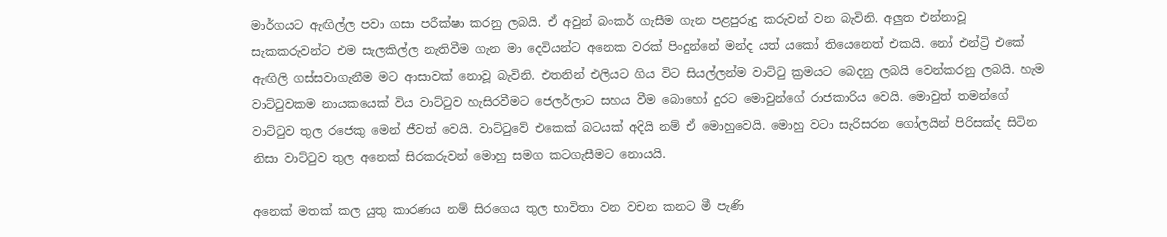මාර්ගයට ඇඟිල්ල පවා ගසා පරීක්ෂා කරනු ලබයි. ඒ අවුන් බංකර් ගැසීම ගැන පළපුරුදු කරුවන් වන බැවිනි. අලුත එන්නාවූ සැකකරුවන්ට එම සැලකිල්ල නැතිවීම ගැන මා දෙවියන්ට අනෙක වරක් පිංදුන්නේ මන්ද යත් යකෝ තියෙනෙත් එකයි. නෝ එන්ට්‍රි එකේ ඇඟිලි ගස්සවාගැනීම මට ආසාවක් නොවූ බැවිනි. එතනින් එලියට ගිය විට සියල්ලන්ම වාට්ටු ක්‍රමයට බෙදනු ලබයි වෙන්කරනු ලබයි. හැම වාට්ටුවකම නායකයෙක් විය වාට්ටුව හැසිරවීමට ජෙලර්ලාට සහය වීම බොහෝ දුරට මොවුන්ගේ රාජකාරිය වෙයි. මොවුත් තමන්ගේ වාට්ටුව තුල රජෙකු මෙන් ජීවත් වෙයි. වාට්ටුවේ එකෙක් බටයක් අදියි නම් ඒ මොහුවෙයි. මොහු වටා සැරිසරන ගෝලයින් පිරිසක්ද සිටින නිසා වාට්ටුව තුල අනෙක් සිරකරුවන් මොහු සමග කටගැසීමට නොයයි.

අනෙක් මතක් කල යුතු කාරණය නම් සිරගෙය තුල භාවිතා වන වචන කනට මී පැණි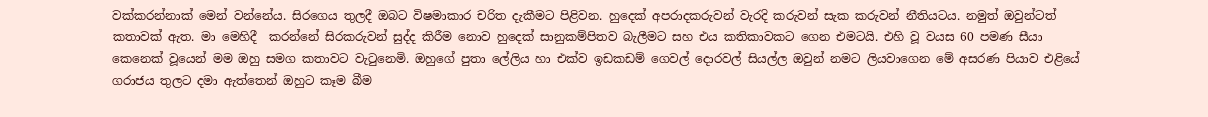වක්කරන්නාක් මෙන් වන්නේය. සිරගෙය තුලදී ඔබට විෂමාකාර චරිත දැකීමට පිළිවන. හුදෙක් අපරාදකරුවන් වැරදි කරුවන් සැක කරුවන් නීතියටය. නමුත් ඔවුන්ටත් කතාවක් ඇත. මා මෙහිදී  කරන්නේ සිරකරුවන් සුද්ද කිරීම නොව හුදෙක් සානුකම්පිතව බැලීමට සහ එය කතිකාවකට ගෙන එමටයි. එහි වූ වයස 60 පමණ සීයා කෙනෙක් වූයෙන් මම ඔහු සමග කතාවට වැටුනෙමි. ඔහුගේ පුතා ලේලිය හා එක්ව ඉඩකඩම් ගෙවල් දොරවල් සියල්ල ඔවුන් නමට ලියවාගෙන මේ අසරණ පියාව එළියේ ගරාජය තුලට දමා ඇත්තෙන් ඔහුට කෑම බීම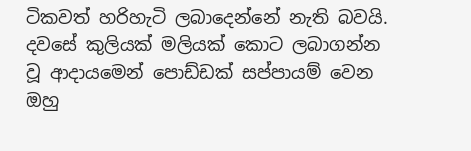ටිකවත් හරිහැටි ලබාදෙන්නේ නැති බවයි. දවසේ කුලියක් මලියක් කොට ලබාගන්න වූ ආදායමෙන් පොඩ්ඩක් සප්පායම් වෙන ඔහු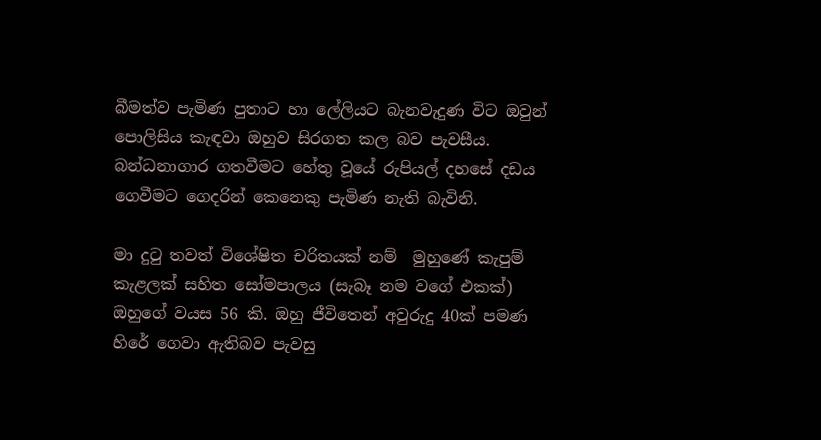බීමත්ව පැමිණ පුතාට හා ලේලියට බැනවැදුණ විට ඔවුන් පොලිසිය කැඳවා ඔහුව සිරගත කල බව පැවසීය. බන්ධනාගාර ගතවීමට හේතු වූයේ රුපියල් දහසේ දඩය ගෙවීමට ගෙදරින් කෙනෙකු පැමිණ නැති බැවිනි.

මා දුටු තවත් විශේෂිත චරිතයක් නම්  මුහුණේ කැපුම් කැළලක් සහිත සෝමපාලය (සැබෑ නම වගේ එකක්) ඔහුගේ වයස 56 කි. ඔහු ජීවිතෙන් අවුරුදු 40ක් පමණ හිරේ ගෙවා ඇතිබව පැවසු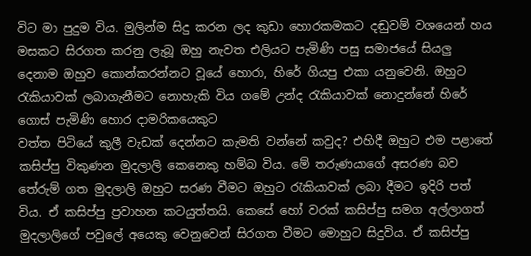විට මා පුදුම විය. මුලින්ම සිදු කරන ලද කුඩා හොරකමකට දඬුවම් වශයෙන් හය මසකට සිරගත කරනු ලැබූ ඔහු නැවත එලියට පැමිණි පසු සමාජයේ සියලු දෙනාම ඔහුව කොන්කරන්නට වූයේ හොරා, හිරේ ගියපු එකා යනුවෙනි. ඔහුට රැකියාවක් ලබාගැනීමට නොහැකි විය ගමේ උන්ද රැකියාවක් නොදුන්නේ හිරේ ගොස් පැමිණි හොර දාමරිකයෙකුට
වත්ත පිටියේ කුලී වැඩක් දෙන්නට කැමති වන්නේ කවුද? එහිදී ඔහුට එම පළාතේ කසිප්පු විකුණන මුදලාලි කෙනෙකු හම්බ විය. මේ තරුණයාගේ අසරණ බව තේරුම් ගත මුදලාලි ඔහුට සරණ වීමට ඔහුට රැකියාවක් ලබා දීමට ඉදිරි පත් විය. ඒ කසිප්පු ප්‍රවාහන කටයුත්තයි. කෙසේ හෝ වරක් කසිප්පු සමග අල්ලාගත් මුදලාලිගේ පවුලේ අයෙකු වෙනුවෙන් සිරගත වීමට මොහුට සිදුවිය. ඒ කසිප්පු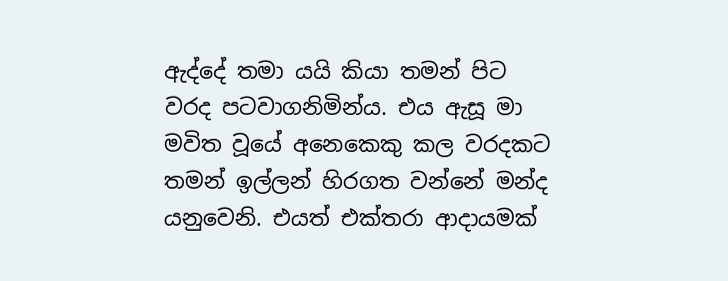ඇද්දේ තමා යයි කියා තමන් පිට වරද පටවාගනිමින්ය. එය ඇසූ මා මවිත වූයේ අනෙකෙකු කල වරදකට තමන් ඉල්ලන් හිරගත වන්නේ මන්ද යනුවෙනි. එයත් එක්තරා ආදායමක්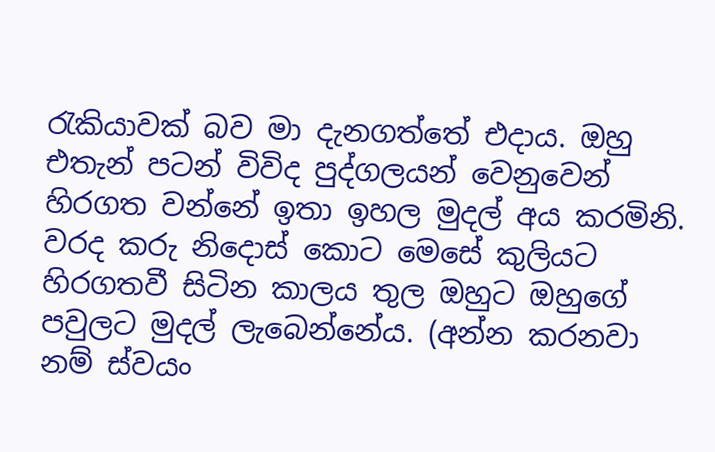රැකියාවක් බව මා දැනගත්තේ එදාය. ඔහු එතැන් පටන් විවිද පුද්ගලයන් වෙනුවෙන් හිරගත වන්නේ ඉතා ඉහල මුදල් අය කරමිනි. වරද කරු නිදොස් කොට මෙසේ කුලියට හිරගතවී සිටින කාලය තුල ඔහුට ඔහුගේ පවුලට මුදල් ලැබෙන්නේය. (අන්න කරනවා නම් ස්වයං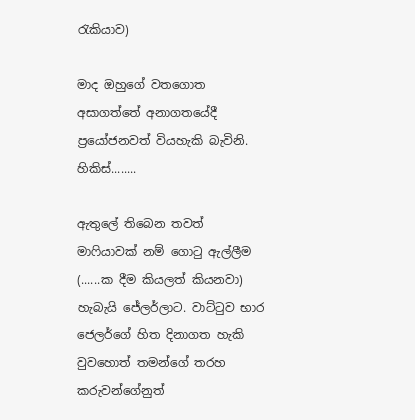රැකියාව)

මාද ඔහුගේ වතගොත අසාගත්තේ අනාගතයේදී ප්‍රයෝජනවත් වියහැකි බැවිනි. හිකිස්........

ඇතුලේ තිබෙන තවත් මාෆියාවක් නම් ගොටු ඇල්ලීම (......ක දීම කියලත් කියනවා) හැබැයි ජේලර්ලාට. වාට්ටුව භාර ජෙලර්ගේ හිත දිනාගත හැකි වුවහොත් තමන්ගේ තරහ කරුවන්ගේනුත්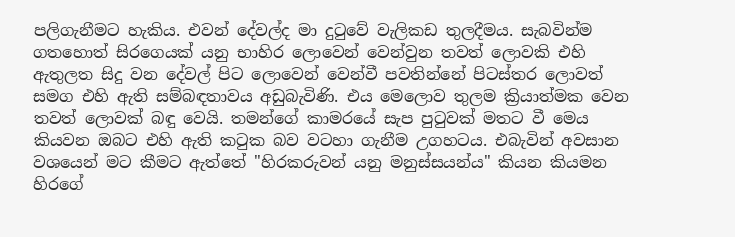පලිගැනීමට හැකිය. එවන් දේවල්ද මා දුටුවේ වැලිකඩ තුලදීමය. සැබවින්ම ගතහොත් සිරගෙයක් යනු භාහිර ලොවෙන් වෙන්වුන තවත් ලොවකි එහි ඇතුලත සිදු වන දේවල් පිට ලොවෙන් වෙන්වී පවතින්නේ පිටස්තර ලොවත් සමග එහි ඇති සම්බඳතාවය අඩුබැවිණි. එය මෙලොව තුලම ක්‍රියාත්මක වෙන තවත් ලොවක් බඳු වෙයි. තමන්ගේ කාමරයේ සැප පුටුවක් මතට වී මෙය කියවන ඔබට එහි ඇති කටුක බව වටහා ගැනීම උගහටය. එබැවින් අවසාන වශයෙන් මට කීමට ඇත්තේ "හිරකරුවන් යනු මනුස්සයන්ය" කියන කියමන හිරගේ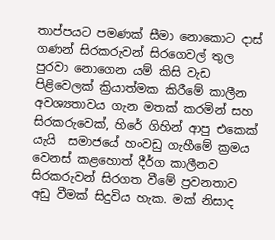තාප්පයට පමණක් සීමා නොකොට දාස් ගණන් සිරකරුවන් සිරගෙවල් තුල පුරවා නොගෙන යම් කිසි වැඩ පිළිවෙලක් ක්‍රියාත්මක කිරීමේ කාලීන අවශ්‍යතාවය ගැන මතක් කරමින් සහ සිරකරුවෙක්, හිරේ ගිහින් ආපු එකෙක් යැයි  සමාජයේ හංවඩු ගැහීමේ ක්‍රමය වෙනස් කළහොත් දීර්ග කාලීනව සිරකරුවන් සිරගත වීමේ ප්‍රවනතාව අඩු වීමක් සිදුවිය හැක. මක් නිසාද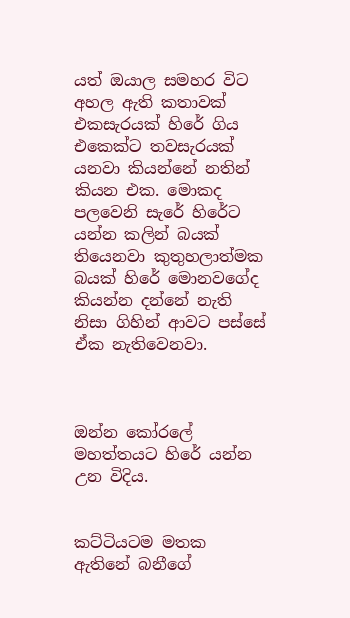යත් ඔයාල සමහර විට අහල ඇති කතාවක් එකසැරයක් හිරේ ගිය එකෙක්ට තවසැරයක් යනවා කියන්නේ නතින් කියන එක. මොකද පලවෙනි සැරේ හිරේට යන්න කලින් බයක් තියෙනවා කුතුහලාත්මක බයක් හිරේ මොනවගේද කියන්න දන්නේ නැති නිසා ගිහින් ආවට පස්සේ ඒක නැතිවෙනවා.



ඔන්න කෝරලේ මහත්තයට හිරේ යන්න උන විදිය.


කට්ටියටම මතක ඇතිනේ බනීගේ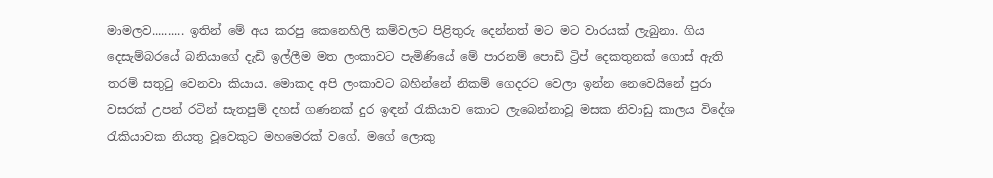මාමලව.......... ඉතින් මේ අය කරපු කෙනෙහිලි කම්වලට පිළිතුරු දෙන්නත් මට මට වාරයක් ලැබුනා. ගිය දෙසැම්බරයේ බනියාගේ දැඩි ඉල්ලීම මත ලංකාවට පැමිණියේ මේ පාරනම් පොඩි ට්‍රිප් දෙකතුනක් ගොස් ඇති තරම් සතුටු වෙනවා කියාය. මොකද අපි ලංකාවට බහින්නේ නිකම් ගෙදරට වෙලා ඉන්න නෙවෙයිනේ පුරා වසරක් උපන් රටින් සැතපුම් දහස් ගණනක් දුර ඉඳන් රැකියාව කොට ලැබෙන්නාවූ මසක නිවාඩු කාලය විදේශ රැකියාවක නියතු වූවෙකුට මහමෙරක් වගේ. මගේ ලොකු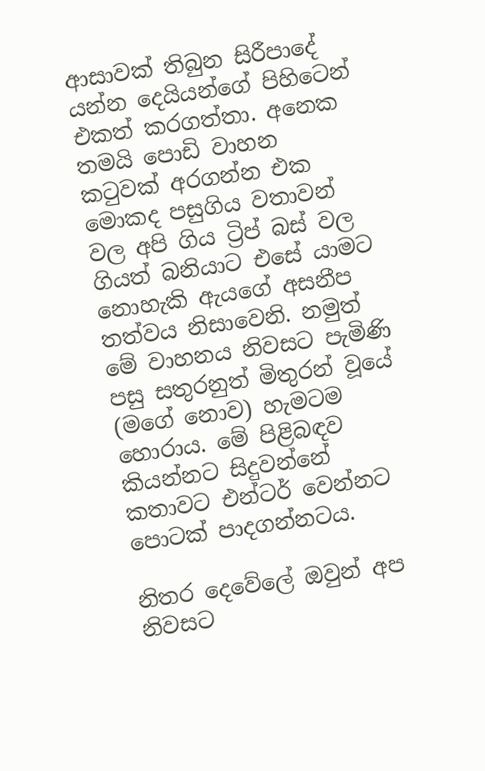ආසාවක් තිබුන සිරීපාදේ යන්න දෙයියන්ගේ පිහිටෙන් එකත් කරගත්තා. අනෙක තමයි පොඩි වාහන කටුවක් අරගන්න එක මොකද පසුගිය වතාවන් වල අපි ගිය ට්‍රිප් බස් වල ගියත් බනියාට එසේ යාමට නොහැකි ඇයගේ අසනීප තත්වය නිසාවෙනි. නමුත් මේ වාහනය නිවසට පැමිණි පසු සතුරනුත් මිතුරන් වූයේ (මගේ නොව) හැමටම හොරාය. මේ පිළිබඳව කියන්නට සිදුවන්නේ කතාවට එන්ටර් වෙන්නට පොටක් පාදගන්නටය.

නිතර දෙවේලේ ඔවුන් අප නිවසට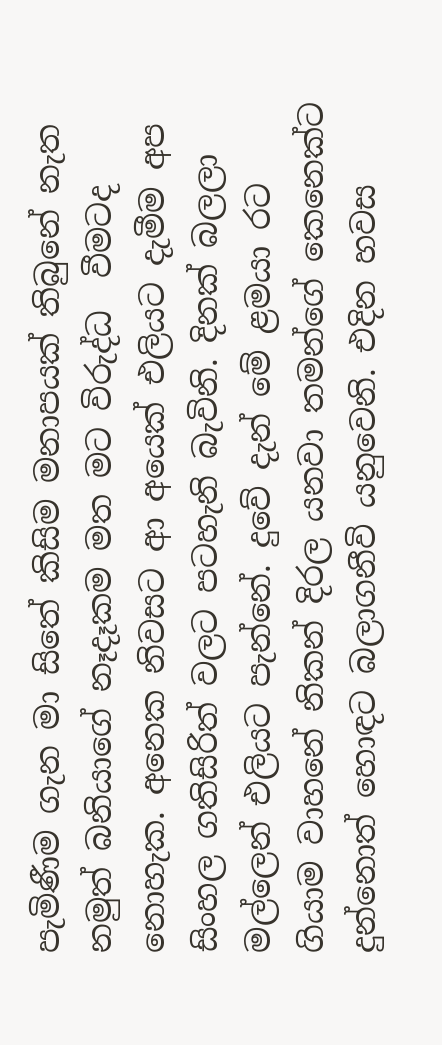පැමිණීම ගැන මා සිතේ කිසිම මනාපයක් තිබුනේ නැත නමුත් බනියාගේ නෑදෑකම මත මට විරුද්ධ  වීමටද නොහැක. අනෙක නිවසට ආ අයෙක් එලියට දැමීම අප සිංහල ගතිසිරිත් වලට පටහැනි බැවිනි. දිනක් බලලා මල්ලෙන් එලියට පැන්නේ. දුවේ දැන් මේ ළමයා රට ගියාම වාහනේ නිකන් දිරල යනවා තමන්ගේ කෙනෙක්ට දුන්නොත් හොඳට බලාගනීවි යනුවෙනි. එදින හවස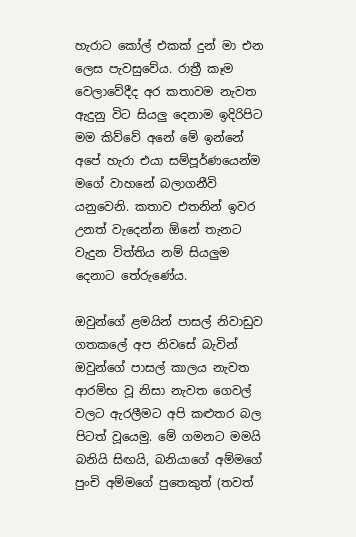හැරාට කෝල් එකක් දුන් මා එන ලෙස පැවසුවේය. රාත්‍රී කෑම වෙලාවේදීද අර කතාවම නැවත ඇදුනු විට සියලු දෙනාම ඉදිරිපිට මම කිව්වේ අනේ මේ ඉන්නේ අපේ හැරා එයා සම්පූර්ණයෙන්ම මගේ වාහනේ බලාගනීවි යනුවෙනි. කතාව එතනින් ඉවර උනත් වැදෙන්න ඕනේ තැනට වැදුන විත්තිය නම් සියලුම දෙනාට තේරුණේය.

ඔවුන්ගේ ළමයින් පාසල් නිවාඩුව ගතකලේ අප නිවසේ බැවින් ඔවුන්ගේ පාසල් කාලය නැවත ආරම්භ වූ නිසා නැවත ගෙවල් වලට ඇරලීමට අපි කළුතර බල පිටත් වූයෙමු. මේ ගමනට මමයි බනියි සිඟයි, බනියාගේ අම්මගේ පුංචි අම්මගේ පුතෙකුත් (තවත්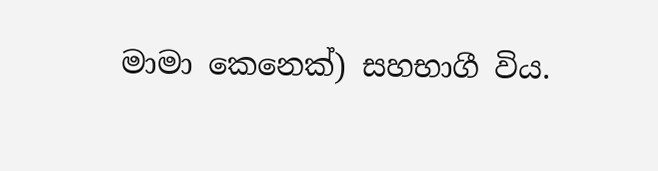මාමා කෙනෙක්) සහභාගී විය.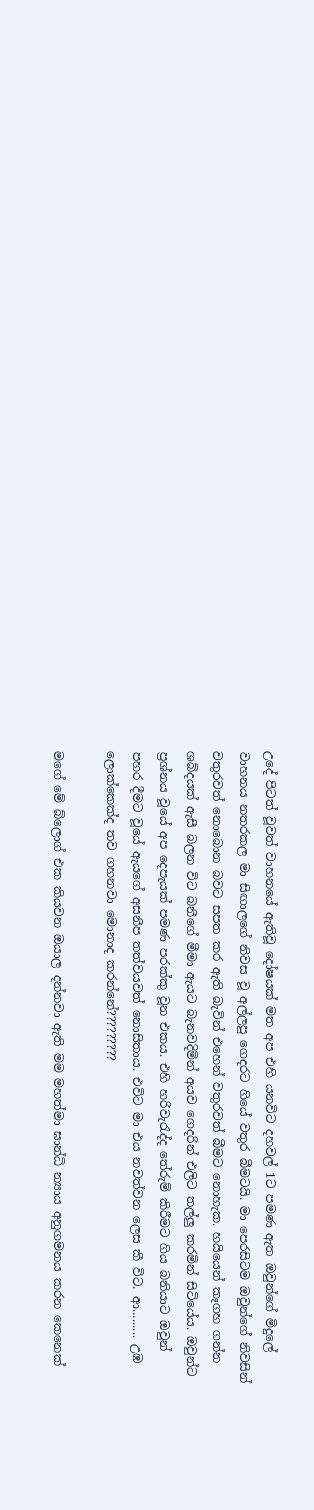උදේ පිටත් වූවත් වාහනයේ ඇතිවූ දෝෂයක් මත අප එහි යනවිට දහවල් 1ට පමණ ඇත ඔවුන්ගේ මිදුලේ වාහනය නතරකල මා සිඟාලගේ නිවස වූ අල්ලපු ගෙදරට ගියේ වතුර බීමටයි. මා පෙරසිටම ඔවුන්ගේ නිවසින් වතුරවත් නොබොන බවට සපත කර ඇති බැවින් එහෙන් වතුරවත් බීමට නොහැක. හයියෙන් කෑගහ ගන්න ශබ්දයක් ඇසී බලන විට බනීගේ මීමා ඇයට බැනවදිමින් අයව ගෙදරින් එලිට තල්ලු කරමින් සිටියේය. ඔවුන්ට ප්‍රශ්නය වූයේ අප දෙපැයක් පමණ පරක්කු වූන එකය. එහි හරිවැරැද්ද තේරුම් කිරීමට ගිය බනියාට ඔවුන් පහර දීමට වූයේ ඇයගේ අසනීප තත්වයවත් නොසිතාය. එවිට මා එය නවත්වන ලෙස කී විට. ආ......... උඹ ලොක්කෙක්ද තව ගහනවා මොනාද කරන්නේ?????????

මගේ මේ බ්ලොග් එක කියවන ඔයාල දන්නවා ඇති මම මහත්මා ඝාන්ධි න්‍යාය අනුගමනය කරන කෙනෙක්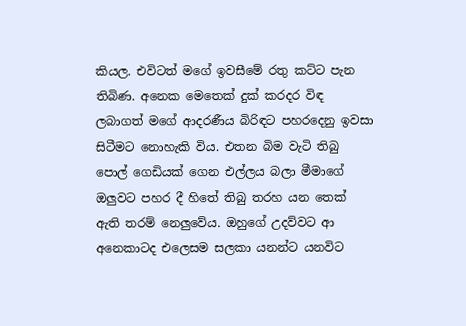කියල. එවිටත් මගේ ඉවසීමේ රතු කට්ට පැන තිබිණ. අනෙක මෙතෙක් දුක් කරදර විඳ ලබාගත් මගේ ආදරණීය බිරිඳට පහරදෙනු ඉවසා සිටීමට නොහැකි විය. එතන බිම වැටි තිබු පොල් ගෙඩියක් ගෙන එල්ලය බලා මීමාගේ ඔලුවට පහර දී හිතේ තිබු තරහ යන තෙක් ඇති තරම් නෙලුවේය. ඔහුගේ උදව්වට ආ අනෙකාටද එලෙසම සලකා යනන්ට යනවිට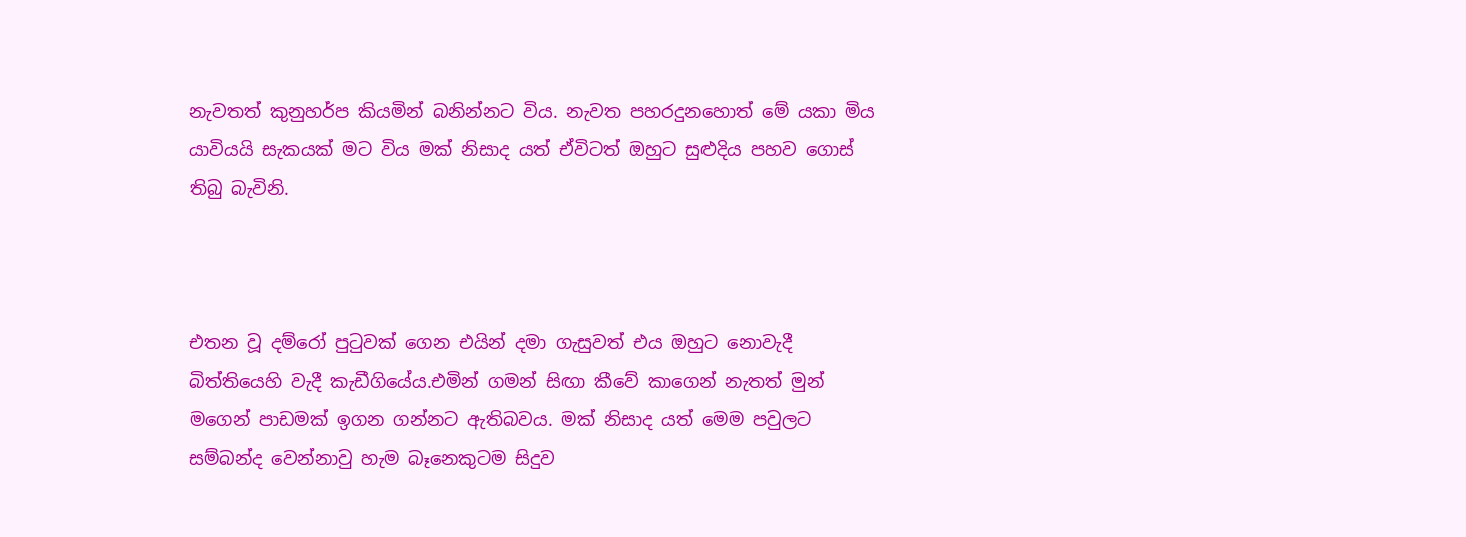නැවතත් කුනුහර්ප කියමින් බනින්නට විය. නැවත පහරදුනහොත් මේ යකා මිය යාවියයි සැකයක් මට විය මක් නිසාද යත් ඒවිටත් ඔහුට සුළුදිය පහව ගොස් තිබු බැවිනි.



එතන වූ දම්රෝ පුටුවක් ගෙන එයින් දමා ගැසුවත් එය ඔහුට නොවැදී බිත්තියෙහි වැදී කැඩීගියේය.එමින් ගමන් සිඟා කීවේ කාගෙන් නැතත් මුන් මගෙන් පාඩමක් ඉගන ගන්නට ඇතිබවය. මක් නිසාද යත් මෙම පවුලට සම්බන්ද වෙන්නාවු හැම බෑනෙකුටම සිදුව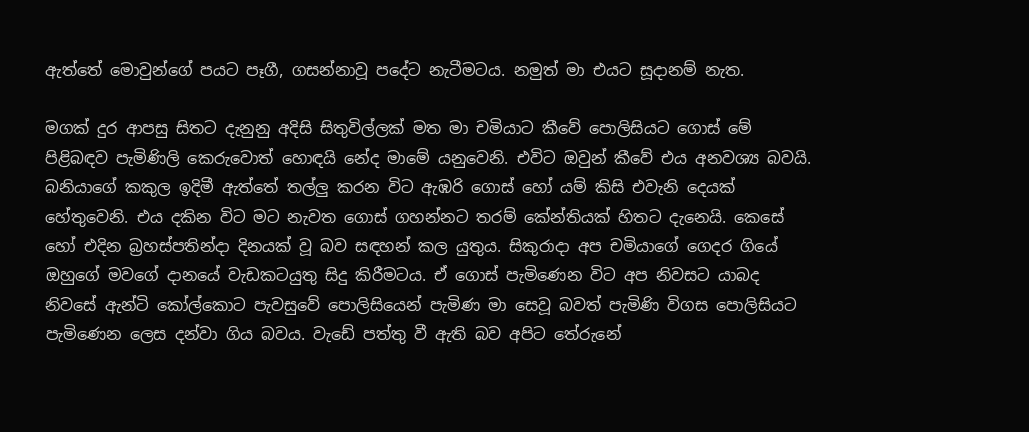ඇත්තේ මොවුන්ගේ පයට පෑගී, ගසන්නාවූ පදේට නැටීමටය. නමුත් මා එයට සූදානම් නැත.

මගක් දුර ආපසු සිතට දැනුනු අදිසි සිතුවිල්ලක් මත මා චමියාට කීවේ පොලිසියට ගොස් මේ පිළිබඳව පැමිණිලි කෙරුවොත් හොඳයි නේද මාමේ යනුවෙනි. එවිට ඔවුන් කීවේ එය අනවශ්‍ය බවයි. බනියාගේ කකුල ඉදිමී ඇත්තේ තල්ලු කරන විට ඇඹරි ගොස් හෝ යම් කිසි එවැනි දෙයක් හේතුවෙනි. එය දකින විට මට නැවත ගොස් ගහන්නට තරම් කේන්තියක් හිතට දැනෙයි. කෙසේ හෝ එදින බ්‍රහස්පතින්දා දිනයක් වූ බව සඳහන් කල යුතුය. සිකුරාදා අප චමියාගේ ගෙදර ගියේ ඔහුගේ මවගේ දානයේ වැඩකටයුතු සිදු කිරීමටය. ඒ ගොස් පැමිණෙන විට අප නිවසට යාබද නිවසේ ඇන්ටි කෝල්කොට පැවසුවේ පොලිසියෙන් පැමිණ මා සෙවූ බවත් පැමිණි විගස පොලිසියට පැමිණෙන ලෙස දන්වා ගිය බවය. වැඩේ පත්තු වී ඇති බව අපිට තේරුනේ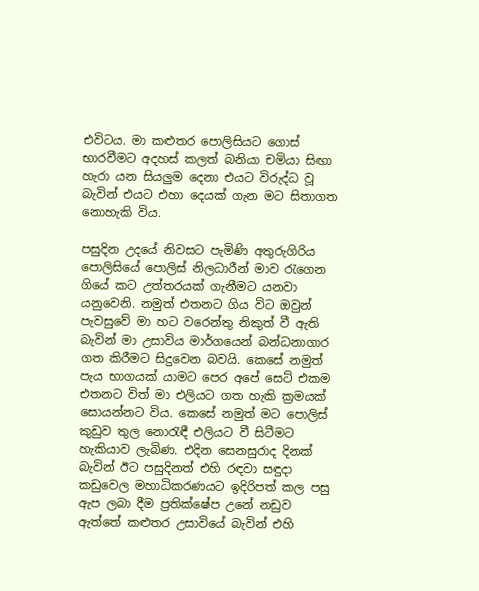එවිටය. මා කළුතර පොලිසියට ගොස් භාරවීමට අදහස් කලත් බනියා චමියා සිඟා හැරා යන සියලුම දෙනා එයට විරුද්ධ වූ බැවින් එයට එහා දෙයක් ගැන මට සිතාගත නොහැකි විය.

පසුදින උදයේ නිවසට පැමිණි අතුරුගිරිය පොලිසියේ පොලිස් නිලධාරීන් මාව රැගෙන ගියේ කට උත්තරයක් ගැනීමට යනවා යනුවෙනි. නමුත් එතනට ගිය විට ඔවුන් පැවසුවේ මා හට වරෙන්තු නිකුත් වී ඇති බැවින් මා උසාවිය මාර්ගයෙන් බන්ධනාගාර ගත කිරීමට සිදුවෙන බවයි. කෙසේ නමුත් පැය භාගයක් යාමට පෙර අපේ සෙට් එකම එතනට විත් මා එලියට ගත හැකි ක්‍රමයක් සොයන්නට විය. කෙසේ නමුත් මට පොලිස් කුඩුව තුල නොරැඳී එලියට වී සිටීමට හැකියාව ලැබිණ. එදින සෙනසුරාද දිනක් බැවින් ඊට පසුදිනත් එහි රඳවා සඳුදා කඩුවෙල මහාධිකරණයට ඉදිරිපත් කල පසු ඇප ලබා දීම ප්‍රතික්ෂේප උනේ නඩුව ඇත්තේ කළුතර උසාවියේ බැවින් එහි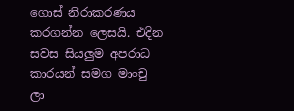ගොස් නිරාකරණය කරගන්න ලෙසයි. එදින සවස සියලුම අපරාධ කාරයන් සමග මාංචු ලා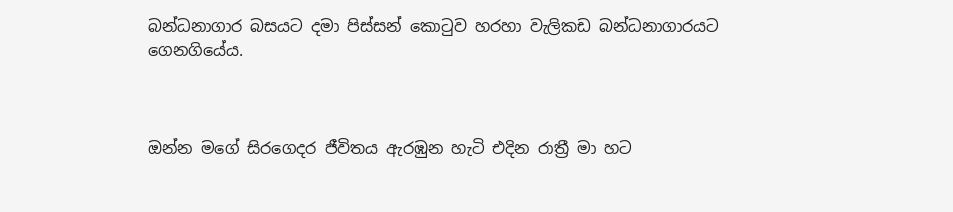බන්ධනාගාර බසයට දමා පිස්සන් කොටුව හරහා වැලිකඩ බන්ධනාගාරයට ගෙනගියේය.



ඔන්න මගේ සිරගෙදර ජීවිතය ඇරඹුන හැටි එදින රාත්‍රී මා හට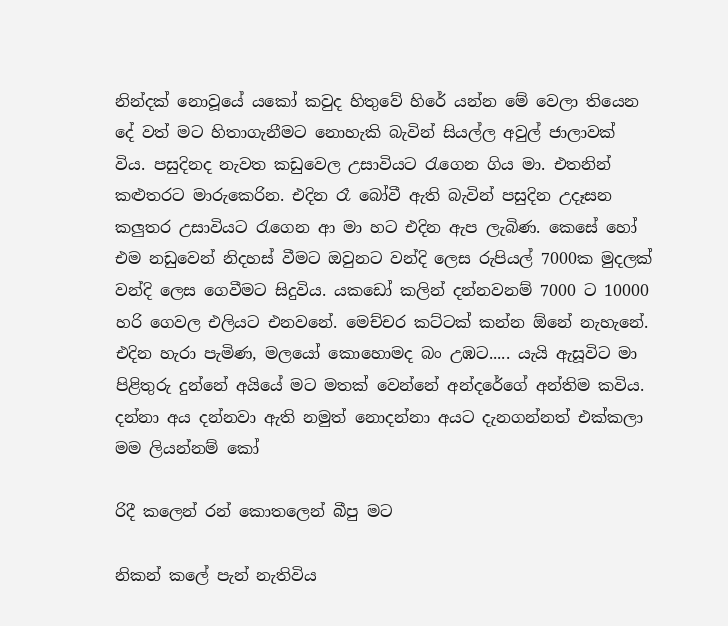නින්දක් නොවූයේ යකෝ කවුද හිතුවේ හිරේ යන්න මේ වෙලා තියෙන දේ වත් මට හිතාගැනීමට නොහැකි බැවින් සියල්ල අවුල් ජාලාවක් විය. පසුදිනද නැවත කඩුවෙල උසාවියට රැගෙන ගිය මා. එතනින් කළුතරට මාරුකෙරින. එදින රෑ බෝවී ඇති බැවින් පසුදින උදෑසන කලුතර උසාවියට රැගෙන ආ මා හට එදින ඇප ලැබිණ. කෙසේ හෝ එම නඩුවෙන් නිදහස් වීමට ඔවුනට වන්දි ලෙස රුපියල් 7000ක මුදලක් වන්දි ලෙස ගෙවීමට සිදුවිය. යකඩෝ කලින් දන්නවනම් 7000 ට 10000 හරි ගෙවල එලියට එනවනේ. මෙච්චර කට්ටක් කන්න ඕනේ නැහැනේ. එදින හැරා පැමිණ, මලයෝ කොහොමද බං උඹට..... යැයි ඇසූවිට මා පිළිතුරු දුන්නේ අයියේ මට මතක් වෙන්නේ අන්දරේගේ අන්තිම කවිය. දන්නා අය දන්නවා ඇති නමුත් නොදන්නා අයට දැනගන්නත් එක්කලා මම ලියන්නම් කෝ

රිදී කලෙන් රන් කොතලෙන් බීපු මට

නිකන් කලේ පැන් නැතිවිය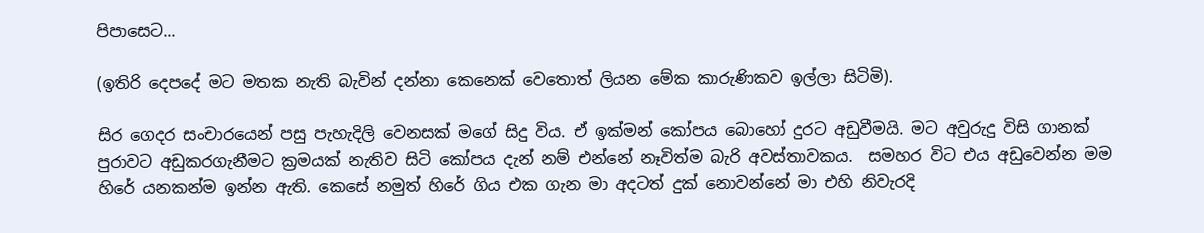පිපාසෙට...

(ඉතිරි දෙපදේ මට මතක නැති බැවින් දන්නා කෙනෙක් වෙතොත් ලියන මේක කාරුණිකව ඉල්ලා සිටිමි).

සිර ගෙදර සංචාරයෙන් පසු පැහැදිලි වෙනසක් මගේ සිදු විය. ඒ ඉක්මන් කෝපය බොහෝ දුරට අඩුවීමයි. මට අවුරුදු විසි ගානක් පුරාවට අඩුකරගැනීමට ක්‍රමයක් නැතිව සිටි කෝපය දැන් නම් එන්නේ නෑවිත්ම බැරි අවස්තාවකය.  සමහර විට එය අඩුවෙන්න මම හිරේ යනකන්ම ඉන්න ඇති. කෙසේ නමුත් හිරේ ගිය එක ගැන මා අදටත් දුක් නොවන්නේ මා එහි නිවැරදි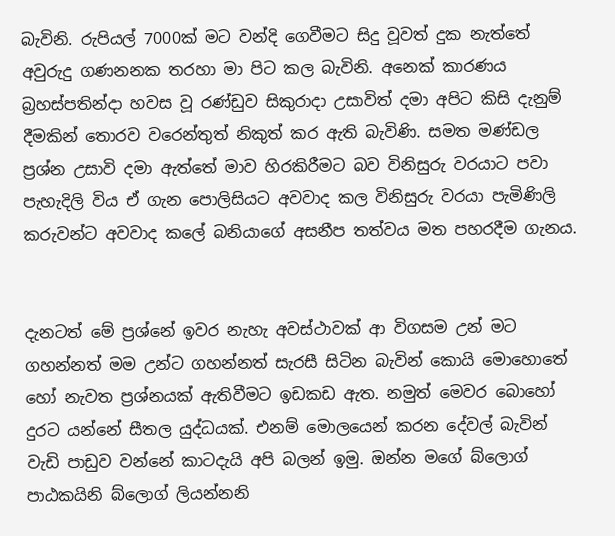බැවිනි. රුපියල් 7000ක් මට වන්දි ගෙවීමට සිදු වූවත් දුක නැත්තේ අවුරුදු ගණනනක තරහා මා පිට කල බැවිනි. අනෙක් කාරණය බ්‍රහස්පතින්දා හවස වූ රණ්ඩුව සිකුරාදා උසාවිත් දමා අපිට කිසි දැනුම් දීමකින් තොරව වරෙන්තුත් නිකුත් කර ඇති බැවිණි. සමත මණ්ඩල ප්‍රශ්න උසාවි දමා ඇත්තේ මාව හිරකිරීමට බව විනිසුරු වරයාට පවා පැහැදිලි විය ඒ ගැන පොලිසියට අවවාද කල විනිසුරු වරයා පැමිණිලි කරුවන්ට අවවාද කලේ බනියාගේ අසනීප තත්වය මත පහරදීම ගැනය.


දැනටත් මේ ප්‍රශ්නේ ඉවර නැහැ අවස්ථාවක් ආ විගසම උන් මට ගහන්නත් මම උන්ට ගහන්නත් සැරසී සිටින බැවින් කොයි මොහොතේ හෝ නැවත ප්‍රශ්නයක් ඇතිවීමට ඉඩකඩ ඇත. නමුත් මෙවර බොහෝ දුරට යන්නේ සීතල යුද්ධයක්. එනම් මොලයෙන් කරන දේවල් බැවින් වැඩි පාඩුව වන්නේ කාටදැයි අපි බලන් ඉමු. ඔන්න මගේ බ්ලොග් පාඨකයිනි බ්ලොග් ලියන්නනි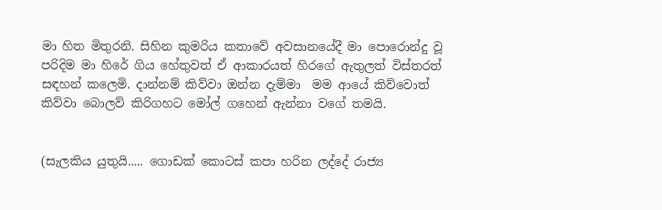මා හිත මිතුරනි. සිහින කුමරිය කතාවේ අවසානයේදී මා පොරොන්දු වූ පරිදිම මා හිරේ ගිය හේතුවත් ඒ ආකාරයත් හිරගේ ඇතුලත් විස්තරත් සඳහන් කලෙමි. දාන්නම් කිව්වා ඔන්න දැම්මා  මම ආයේ කිව්වොත් කිව්වා බොලව් කිරිගහට මෝල් ගහෙන් ඇන්නා වගේ තමයි.


(සැලකිය යුතුයි..... ගොඩක් කොටස් කපා හරින ලද්දේ රාජ්‍ය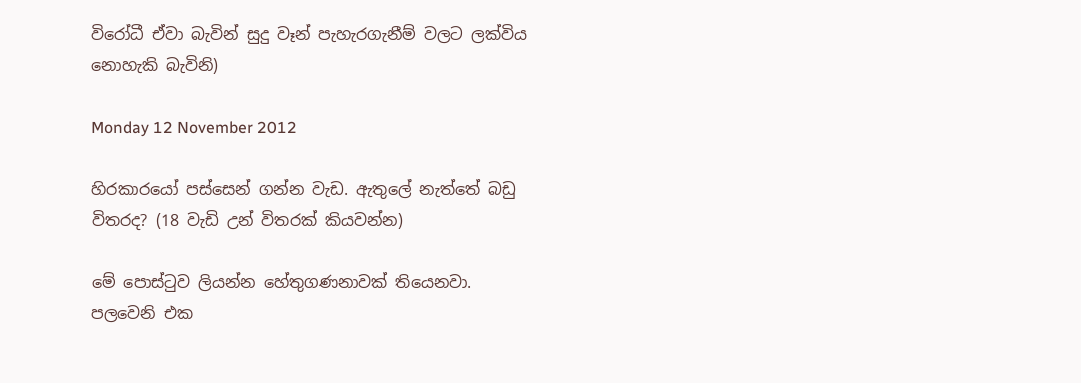විරෝධී ඒවා බැවින් සුදු වෑන් පැහැරගැනීම් වලට ලක්විය නොහැකි බැවිනි)

Monday 12 November 2012

හිරකාරයෝ පස්සෙන් ගන්න වැඩ. ඇතුලේ නැත්තේ බඩු විතරද? (18 වැඩි උන් විතරක් කියවන්න)

මේ පොස්ටුව ලියන්න හේතුගණනාවක් තියෙනවා. පලවෙනි එක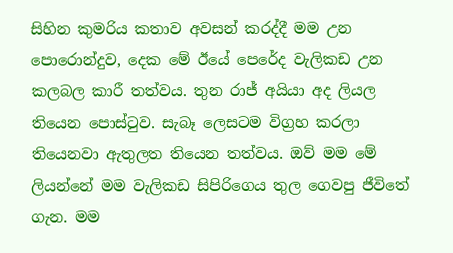සිහින කුමරිය කතාව අවසන් කරද්දී මම උන පොරොන්දුව, දෙක මේ ඊයේ පෙරේද වැලිකඩ උන කලබල කාරී තත්වය. තුන රාජ් අයියා අද ලියල තියෙන පොස්ටුව. සැබෑ ලෙසටම විග්‍රහ කරලා තියෙනවා ඇතුලත තියෙන තත්වය. ඔව් මම මේ ලියන්නේ මම වැලිකඩ සිපිරිගෙය තුල ගෙවපු ජීවිතේ ගැන. මම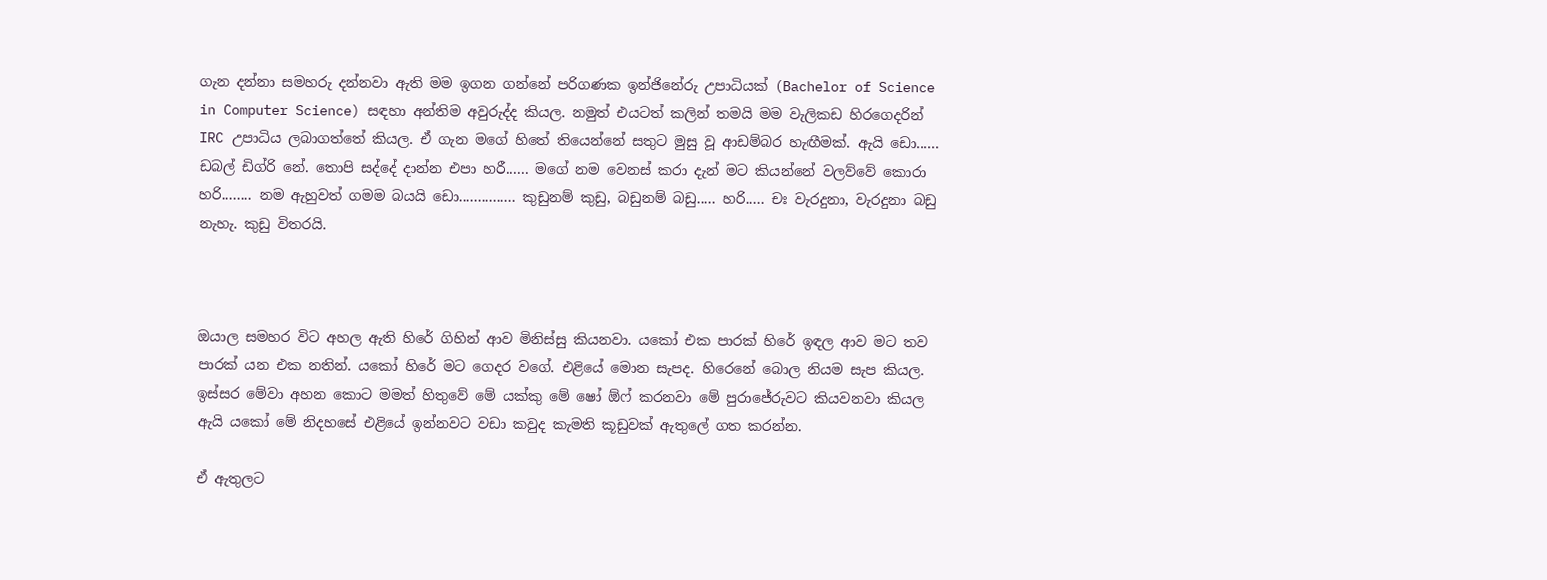ගැන දන්නා සමහරු දන්නවා ඇති මම ඉගන ගන්නේ පරිගණක ඉන්ජිනේරු උපාධියක් (Bachelor of Science in Computer Science) සඳහා අන්තිම අවුරුද්ද කියල. නමුත් එයටත් කලින් තමයි මම වැලිකඩ හිරගෙදරින් IRC උපාධිය ලබාගත්තේ කියල. ඒ ගැන මගේ හිතේ තියෙන්නේ සතුට මුසු වූ ආඩම්බර හැඟීමක්. ඇයි ඩො...... ඩබල් ඩිග්රි නේ. තොපි සද්දේ දාන්න එපා හරී...... මගේ නම වෙනස් කරා දැන් මට කියන්නේ වලව්වේ කොරා හරි........ නම ඇහුවත් ගමම බයයි ඩො............... කුඩුනම් කුඩු, බඩුනම් බඩු..... හරි..... චඃ වැරදුනා, වැරදුනා බඩු නැහැ. කුඩු විතරයි.



ඔයාල සමහර විට අහල ඇති හිරේ ගිහින් ආව මිනිස්සු කියනවා. යකෝ එක පාරක් හිරේ ඉඳල ආව මට තව පාරක් යන එක නතින්. යකෝ හිරේ මට ගෙදර වගේ. එළියේ මොන සැපද. හිරෙනේ බොල නියම සැප කියල. ඉස්සර මේවා අහන කොට මමත් හිතුවේ මේ යක්කු මේ ෂෝ ඕෆ් කරනවා මේ පුරාජේරුවට කියවනවා කියල ඇයි යකෝ මේ නිදහසේ එළියේ ඉන්නවට වඩා කවුද කැමති කූඩුවක් ඇතුලේ ගත කරන්න.

ඒ ඇතුලට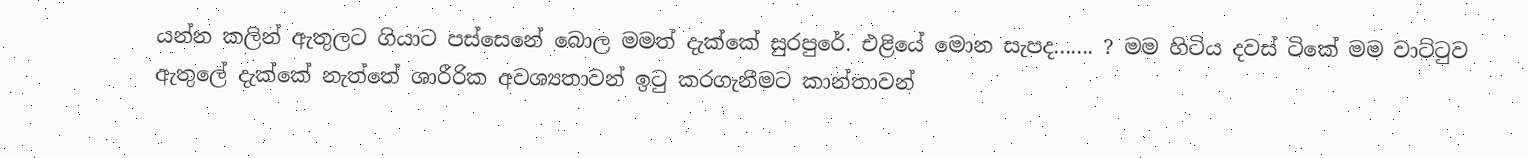යන්න කලින් ඇතුලට ගියාට පස්සෙනේ බොල මමත් දැක්කේ සුරපුරේ. එළියේ මොන සැපද....... ? මම හිටිය දවස් ටිකේ මම වාට්ටුව ඇතුලේ දැක්කේ නැත්තේ ශාරීරික අවශ්‍යතාවන් ඉටු කරගැනීමට කාන්තාවන්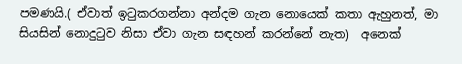පමණයි.( ඒවාත් ඉටුකරගන්නා අන්දම ගැන නොයෙක් කතා ඇහුනත්, මා සියසින් නොදුටුව නිසා ඒවා ගැන සඳහන් කරන්නේ නැත)  අනෙක්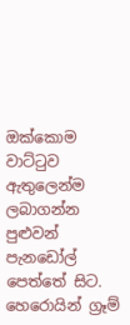ඔක්කොම වාට්ටුව ඇතුලෙන්ම ලබාගන්න පුළුවන් පැනඩෝල් පෙත්තේ සිට. හෙරොයින් ග්‍රෑම්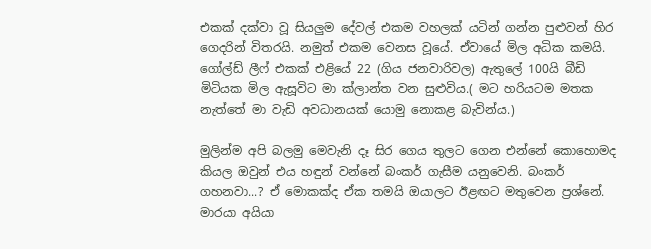එකක් දක්වා වූ සියලුම දේවල් එකම වහලක් යටින් ගන්න පුළුවන් හිර ගෙදරින් විතරයි. නමුත් එකම වෙනස වූයේ. ඒවායේ මිල අධික කමයි. ගෝල්ඩ් ලීෆ් එකක් එළියේ 22 (ගිය ජනවාරිවල) ඇතුලේ 100යි බීඩි මිටියක මිල ඇසූවිට මා ක්ලාන්ත වන සුළුවිය.( මට හරියටම මතක නැත්තේ මා වැඩි අවධානයක් යොමු නොකළ බැවින්ය.)

මුලින්ම අපි බලමු මෙවැනි දෑ සිර ගෙය තුලට ගෙන එන්නේ කොහොමද කියල ඔවුන් එය හඳුන් වන්නේ බංකර් ගැසීම යනුවෙනි. බංකර් ගහනවා...? ඒ මොකක්ද ඒක තමයි ඔයාලට ඊළඟට මතුවෙන ප්‍රශ්නේ. මාරයා අයියා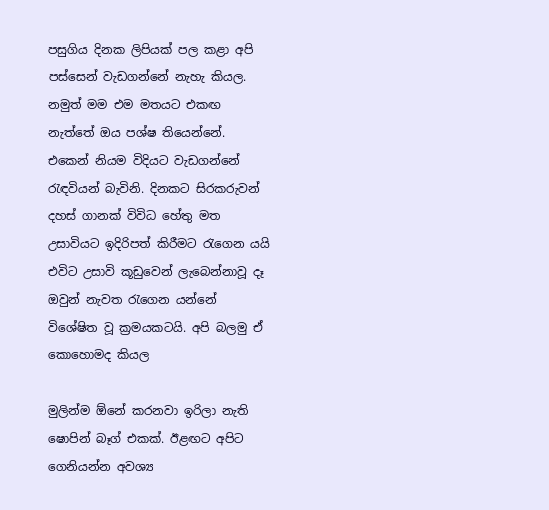පසුගිය දිනක ලිපියක් පල කළා අපි පස්සෙන් වැඩගන්නේ නැහැ කියල. නමුත් මම එම මතයට එකඟ නැත්තේ ඔය පශ්ෂ තියෙන්නේ. එකෙන් නියම විදියට වැඩගන්නේ රැඳවියන් බැවිනි. දිනකට සිරකරුවන් දහස් ගානක් විවිධ හේතු මත උසාවියට ඉදිරිපත් කිරීමට රැගෙන යයි එවිට උසාවි කූඩුවෙන් ලැබෙන්නාවූ දෑ ඔවුන් නැවත රැගෙන යන්නේ විශේෂිත වූ ක්‍රමයකටයි. අපි බලමු ඒ කොහොමද කියල

මුලින්ම ඕනේ කරනවා ඉරිලා නැති ෂොපින් බෑග් එකක්. ඊළඟට අපිට ගෙනියන්න අවශ්‍ය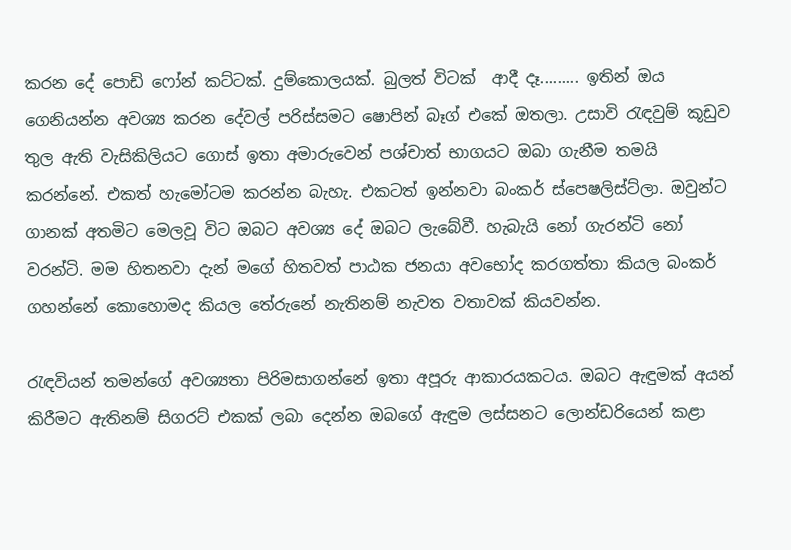කරන දේ පොඩි ෆෝන් කට්ටක්. දුම්කොලයක්. බුලත් විටක්  ආදී දෑ......... ඉතින් ඔය ගෙනියන්න අවශ්‍ය කරන දේවල් පරිස්සමට ෂොපින් බෑග් එකේ ඔතලා. උසාවි රැඳවුම් කූඩුව තුල ඇති වැසිකිලියට ගොස් ඉතා අමාරුවෙන් පශ්චාත් භාගයට ඔබා ගැනීම තමයි කරන්නේ. එකත් හැමෝටම කරන්න බැහැ. එකටත් ඉන්නවා බංකර් ස්පෙෂලිස්ට්ලා. ඔවුන්ට ගානක් අතමිට මෙලවූ විට ඔබට අවශ්‍ය දේ ඔබට ලැබේවී. හැබැයි නෝ ගැරන්ටි නෝ වරන්ටි. මම හිතනවා දැන් මගේ හිතවත් පාඨක ජනයා අවභෝද කරගත්තා කියල බංකර් ගහන්නේ කොහොමද කියල තේරුනේ නැතිනම් නැවත වතාවක් කියවන්න.

රැඳවියන් තමන්ගේ අවශ්‍යතා පිරිමසාගන්නේ ඉතා අපූරු ආකාරයකටය. ඔබට ඇඳුමක් අයන් කිරීමට ඇතිනම් සිගරට් එකක් ලබා දෙන්න ඔබගේ ඇඳුම ලස්සනට ලොන්ඩරියෙන් කළා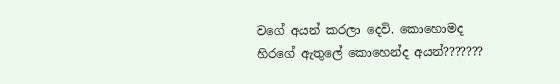වගේ අයන් කරලා දෙවි. කොහොමද හිරගේ ඇතුලේ කොහෙන්ද අයන්???????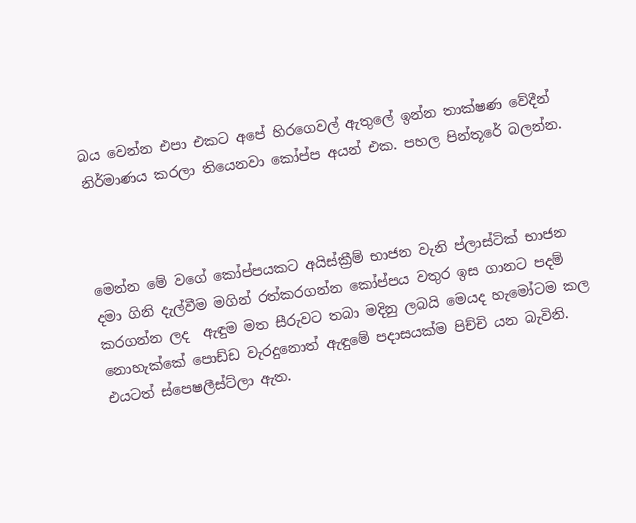බය වෙන්න එපා එකට අපේ හිරගෙවල් ඇතුලේ ඉන්න තාක්ෂණ වේදීන් නිර්මාණය කරලා තියෙනවා කෝප්ප අයන් එක. පහල පින්තූරේ බලන්න.



මෙන්න මේ වගේ කෝප්පයකට අයිස්ක්‍රීම් භාජන වැනි ප්ලාස්ටික් භාජන දමා ගිනි දැල්වීම මගින් රත්කරගන්න කෝප්පය වතුර ඉස ගානට පදම් කරගන්න ලද  ඇඳුම මත සීරුවට තබා මදිනු ලබයි මෙයද හැමෝටම කල නොහැක්කේ පොඩ්ඩ වැරදුනොත් ඇඳුමේ පදාසයක්ම පිච්චි යන බැවිනි. එයටත් ස්පෙෂලීස්ට්ලා ඇත.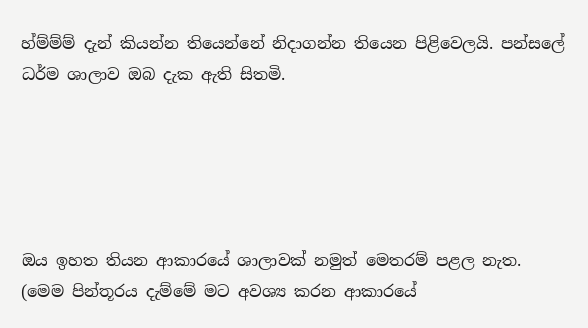හ්ම්ම්ම් දැන් කියන්න තියෙන්නේ නිදාගන්න තියෙන පිළිවෙලයි. පන්සලේ ධර්ම ශාලාව ඔබ දැක ඇති සිතමි.





ඔය ඉහත තියන ආකාරයේ ශාලාවක් නමුත් මෙතරම් පළල නැත. (මෙම පින්තූරය දැම්මේ මට අවශ්‍ය කරන ආකාරයේ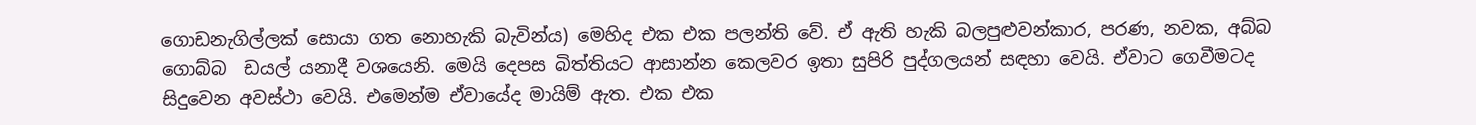ගොඩනැගිල්ලක් සොයා ගත නොහැකි බැවින්ය) මෙහිද එක එක පලන්ති වේ. ඒ ඇති හැකි බලපුළුවන්කාර, පරණ, නවක, අබ්බ ගොබ්බ  ඩයල් යනාදී වශයෙනි. මෙයි දෙපස බිත්තියට ආසාන්න කෙලවර ඉතා සුපිරි පුද්ගලයන් සඳහා වෙයි. ඒවාට ගෙවීමටද සිදුවෙන අවස්ථා වෙයි. එමෙන්ම ඒවායේද මායිම් ඇත. එක එක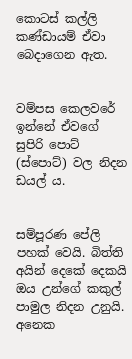කොටස් කල්ලි කණ්ඩායම් ඒවා බෙදාගෙන ඇත.


වම්පස කෙලවරේ ඉන්නේ ඒවගේ සුපිරි පොට් (ස්පොට්) වල නිදන ඩයල් ය.


සම්පූරණ පේලි පහක් වෙයි. බිත්ති අයින් දෙකේ දෙකයි ඔය උන්ගේ කකුල් පාමුල නිදන උනුයි. අනෙක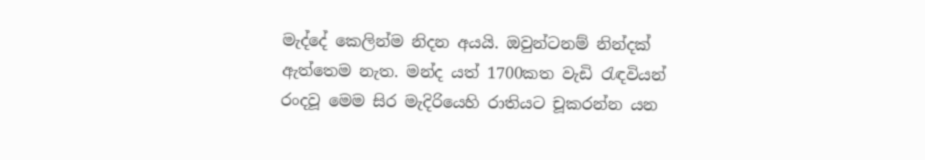මැද්දේ කෙලින්ම නිදන අයයි. ඔවුන්ටනම් නින්දක් ඇත්තෙම නැත. මන්ද යත් 1700කත වැඩි රැඳවියන් රංදවූ මෙම සිර මැදිරියෙහි රාතියට චූකරන්න යන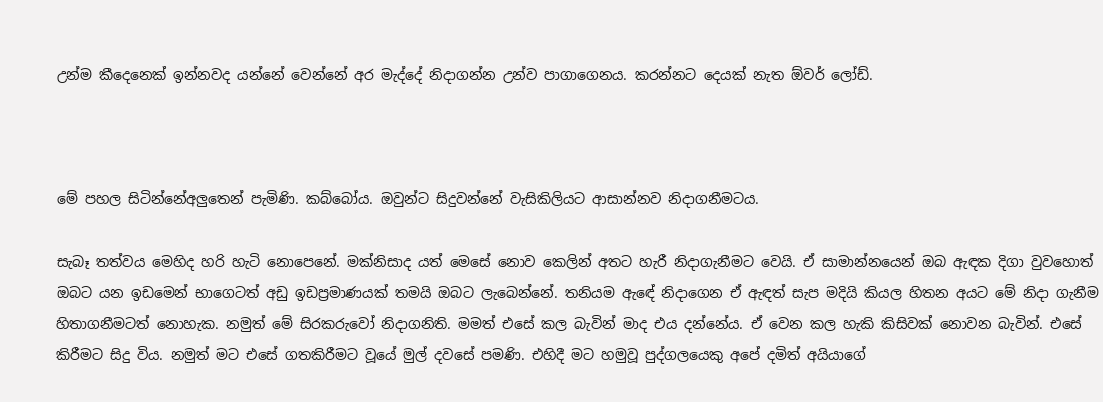උන්ම කීදෙනෙක් ඉන්නවද යන්නේ වෙන්නේ අර මැද්දේ නිදාගන්න උන්ව පාගාගෙනය. කරන්නට දෙයක් නැත ඕවර් ලෝඩ්.



මේ පහල සිටින්නේඅලුතෙන් පැමිණි. කබ්බෝය. ඔවුන්ට සිදුවන්නේ වැසිකිලියට ආසාන්නව නිදාගනීමටය.

සැබෑ තත්වය මෙහිද හරි හැටි නොපෙනේ. මක්නිසාද යත් මෙසේ නොව කෙලින් අතට හැරී නිදාගැනීමට වෙයි. ඒ සාමාන්නයෙන් ඔබ ඇඳක දිගා වුවහොත් ඔබට යන ඉඩමෙන් භාගෙටත් අඩු ඉඩප්‍රමාණයක් තමයි ඔබට ලැබෙන්නේ. තනියම ඇඳේ නිදාගෙන ඒ ඇඳත් සැප මදියි කියල හිතන අයට මේ නිදා ගැනීම හිතාගනීමටත් නොහැක. නමුත් මේ සිරකරුවෝ නිදාගනිති. මමත් එසේ කල බැවින් මාද එය දන්නේය. ඒ වෙන කල හැකි කිසිවක් නොවන බැවින්. එසේ කිරීමට සිදු විය. නමුත් මට එසේ ගතකිරීමට වූයේ මුල් දවසේ පමණි. එහිදී මට හමුවූ පුද්ගලයෙකු අපේ දමිත් අයියාගේ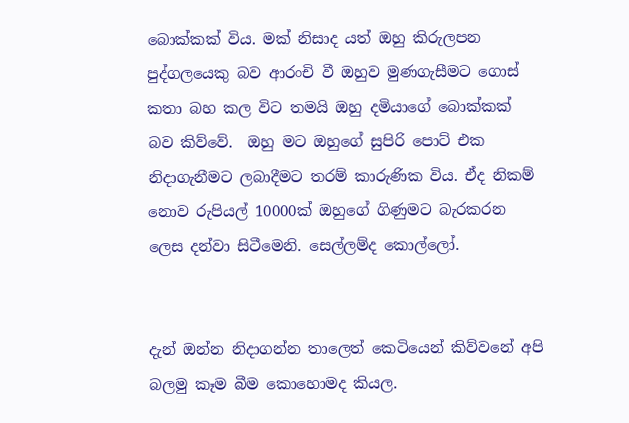බොක්කක් විය. මක් නිසාද යත් ඔහු කිරුලපන  පුද්ගලයෙකු බව ආරංචි වී ඔහුව මුණගැසීමට ගොස් කතා බහ කල විට තමයි ඔහු දමියාගේ බොක්කක් බව කිව්වේ.  ඔහු මට ඔහුගේ සුපිරි පොට් එක නිදාගැනීමට ලබාදීමට තරම් කාරුණික විය. ඒද නිකම් නොව රුපියල් 10000ක් ඔහුගේ ගිණුමට බැරකරන ලෙස දන්වා සිටීමෙනි. සෙල්ලම්ද කොල්ලෝ.


දැන් ඔන්න නිදාගන්න තාලෙත් කෙටියෙන් කිව්වනේ අපි බලමු කෑම බීම කොහොමද කියල.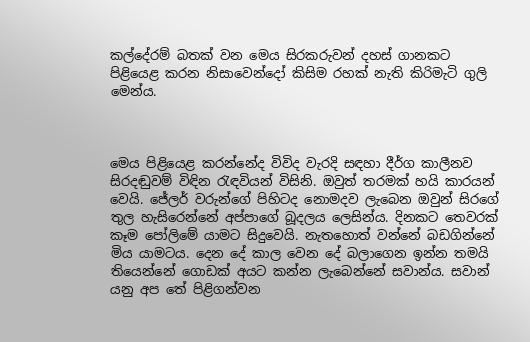කල්දේරම් බතක් වන මෙය සිරකරුවන් දහස් ගානකට පිළියෙළ කරන නිසාවෙන්දෝ කිසිම රහක් නැති කිරිමැටි ගුලි මෙන්ය.



මෙය පිළියෙළ කරන්නේද විවිද වැරදි සඳහා දීර්ග කාලීනව සිරදඬුවම් විඳින රැඳවියන් විසිනි. ඔවුත් තරමක් හයි කාරයන් වෙයි. ජේලර් වරුන්ගේ පිහිටද නොමදව ලැබෙන ඔවුන් සිරගේ තුල හැසිරෙන්නේ අප්පාගේ බූදලය ලෙසින්ය. දිනකට තෙවරක් කෑම පෝලිමේ යාමට සිදුවෙයි. නැතහොත් වන්නේ බඩගින්නේ මිය යාමටය. දෙන දේ කාල වෙන දේ බලාගෙන ඉන්න තමයි තියෙන්නේ ගොඩක් අයට කන්න ලැබෙන්නේ සවාන්ය. සවාන් යනු අප තේ පිළිගන්වන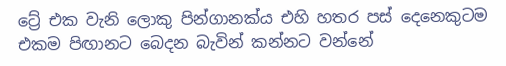ට්‍රේ එක වැනි ලොකු පින්ගානක්ය එහි හතර පස් දෙනෙකුටම එකම පිඟානට බෙදන බැවින් කන්නට වන්නේ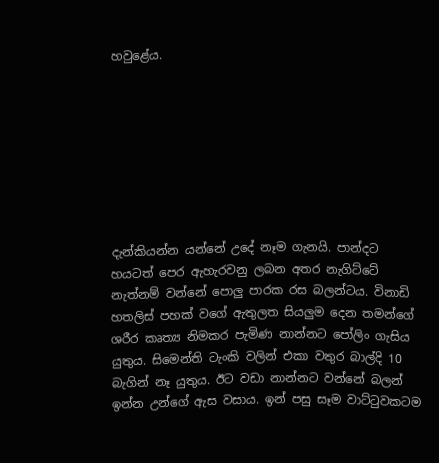හවුළේය.








දැන්කියන්න යන්නේ උදේ නෑම ගැනයි. පාන්දට හයටත් පෙර ඇහැරවනු ලබන අතර නැගිට්ටේ නැත්නම් වන්නේ පොලු පාරක රස බලන්ටය. විනාඩි හතලිස් පහක් වගේ ඇතුලත සියලුම දෙන තමන්ගේ ශරීර කෘත්‍ය නිමකර පැමිණ නාන්නට පෝලිං ගැසිය යුතුය. සිමෙන්ති ටැංකි වලින් එකා වතුර බාල්දි 10 බැගින් නෑ යුතුය. ඊට වඩා නාන්නට වන්නේ බලන් ඉන්න උන්ගේ ඇස වසාය. ඉන් පසු සෑම වාට්ටුවකටම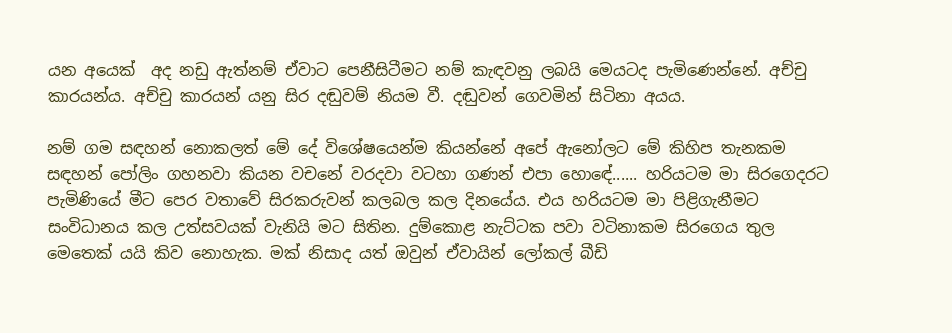යන අයෙක්  අද නඩු ඇත්නම් ඒවාට පෙනීසිටීමට නම් කැඳවනු ලබයි මෙයටද පැමිණෙන්නේ. අච්චු කාරයන්ය. අච්චු කාරයන් යනු සිර දඬුවම් නියම වී. දඬුවන් ගෙවමින් සිටිනා අයය.

නම් ගම සඳහන් නොකලත් මේ දේ විශේෂයෙන්ම කියන්නේ අපේ ඇනෝලට මේ කිහිප තැනකම සඳහන් පෝලිං ගහනවා කියන වචනේ වරදවා වටහා ගණන් එපා හොඳේ...... හරියටම මා සිරගෙදරට පැමිණියේ මීට පෙර වතාවේ සිරකරුවන් කලබල කල දිනයේය. එය හරියටම මා පිළිගැනීමට සංවිධානය කල උත්සවයක් වැනියි මට සිතින. දුම්කොළ නැට්ටක පවා වටිනාකම සිරගෙය තුල මෙතෙක් යයි කිව නොහැක. මක් නිසාද යත් ඔවුන් ඒවායින් ලෝකල් බීඩි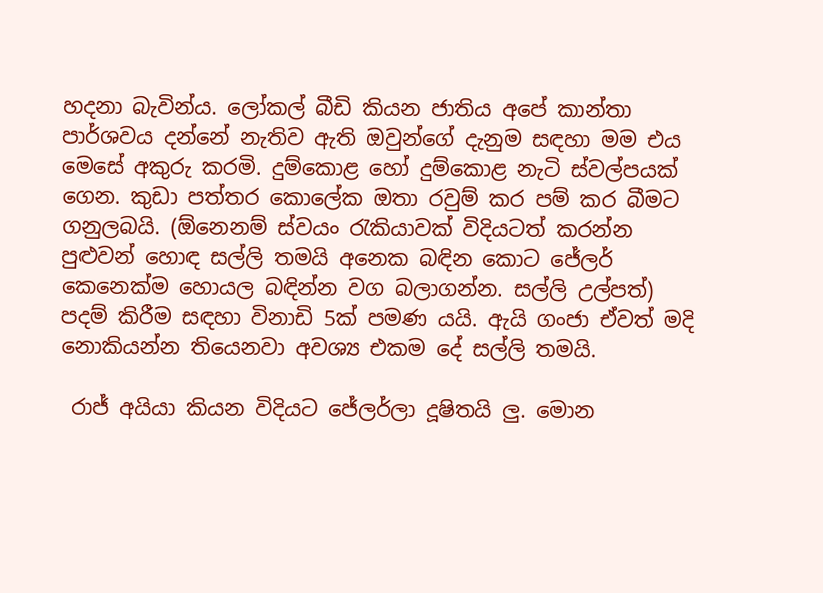හදනා බැවින්ය. ලෝකල් බීඩි කියන ජාතිය අපේ කාන්තා පාර්ශවය දන්නේ නැතිව ඇති ඔවුන්ගේ දැනුම සඳහා මම එය මෙසේ අකුරු කරමි. දුම්කොළ හෝ දුම්කොළ නැටි ස්වල්පයක් ගෙන. කුඩා පත්තර කොලේක ඔතා රවුම් කර පම් කර බීමට ගනුලබයි. (ඕනෙනම් ස්වයං රැකියාවක් විදියටත් කරන්න පුළුවන් හොඳ සල්ලි තමයි අනෙක බඳින කොට ජේලර් කෙනෙක්ම හොයල බඳින්න වග බලාගන්න. සල්ලි උල්පත්) පදම් කිරීම සඳහා විනාඩි 5ක් පමණ යයි. ඇයි ගංජා ඒවත් මදි නොකියන්න තියෙනවා අවශ්‍ය එකම දේ සල්ලි තමයි.

 රාජ් අයියා කියන විදියට ජේලර්ලා දූෂිතයි ලු. මොන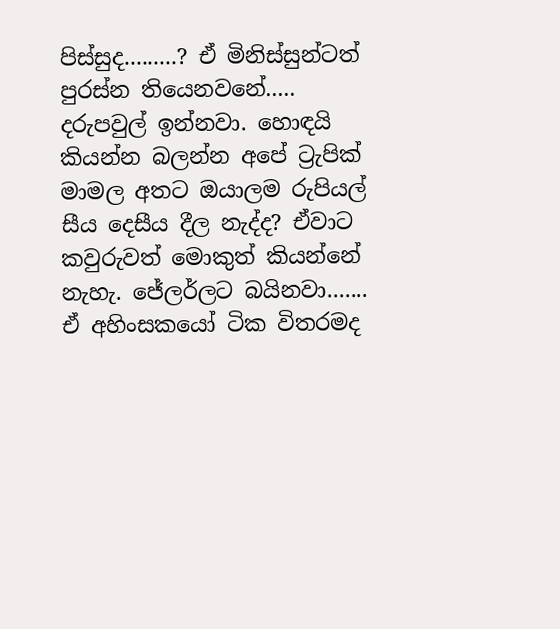පිස්සුද.........? ඒ මිනිස්සුන්ටත් පුරස්න තියෙනවනේ..... දරුපවුල් ඉන්නවා. හොඳයි කියන්න බලන්න අපේ ට්‍රැපික් මාමල අතට ඔයාලම රුපියල් සීය දෙසීය දීල නැද්ද? ඒවාට කවුරුවත් මොකුත් කියන්නේ නැහැ. ජේලර්ලට බයිනවා....... ඒ අහිංසකයෝ ටික විතරමද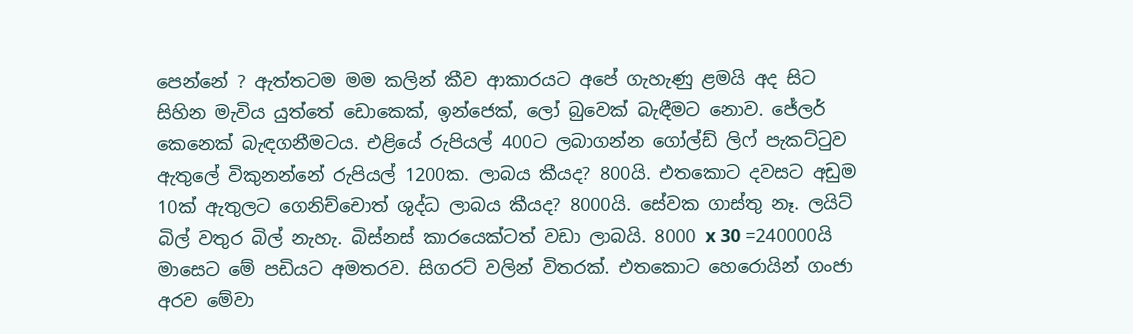පෙන්නේ ? ඇත්තටම මම කලින් කීව ආකාරයට අපේ ගැහැණු ළමයි අද සිට සිහින මැවිය යුත්තේ ඩොකෙක්, ඉන්ජෙක්, ලෝ බුවෙක් බැඳීමට නොව. ජේලර් කෙනෙක් බැඳගනීමටය. එළියේ රුපියල් 400ට ලබාගන්න ගෝල්ඩ් ලිෆ් පැකට්ටුව ඇතුලේ විකුනන්නේ රුපියල් 1200ක. ලාබය කීයද? 800යි. එතකොට දවසට අඩුම 10ක් ඇතුලට ගෙනිච්චොත් ශුද්ධ ලාබය කීයද? 8000යි. සේවක ගාස්තු නෑ. ලයිට් බිල් වතුර බිල් නැහැ. බිස්නස් කාරයෙක්ටත් වඩා ලාබයි. 8000 x 30 =240000යි මාසෙට මේ පඩියට අමතරව. සිගරට් වලින් විතරක්. එතකොට හෙරොයින් ගංජා අරව මේවා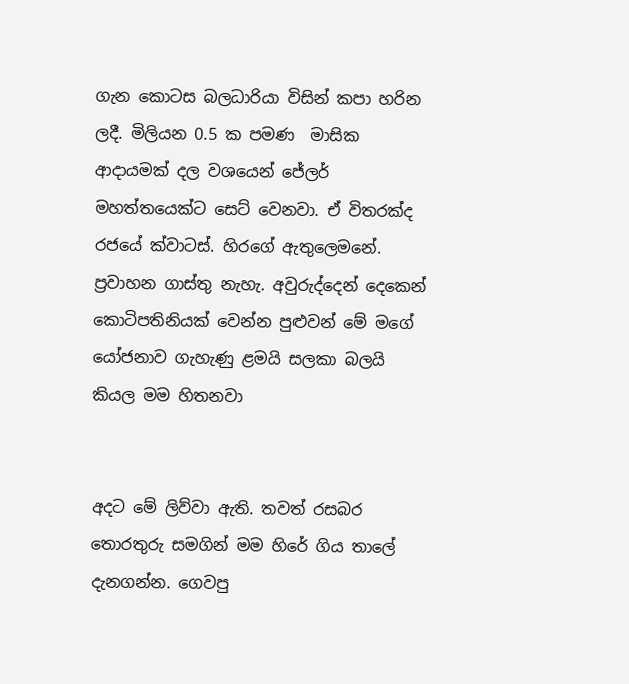ගැන කොටස බලධාරියා විසින් කපා හරින ලදී. මිලියන 0.5 ක පමණ  මාසික ආදායමක් දල වශයෙන් ජේලර් මහත්තයෙක්ට සෙට් වෙනවා. ඒ විතරක්ද රජයේ ක්වාටස්. හිරගේ ඇතුලෙමනේ. ප්‍රවාහන ගාස්තු නැහැ. අවුරුද්දෙන් දෙකෙන් කොටිපතිනියක් වෙන්න පුළුවන් මේ මගේ යෝජනාව ගැහැණු ළමයි සලකා බලයි කියල මම හිතනවා


අදට මේ ලිව්වා ඇති. තවත් රසබර තොරතුරු සමගින් මම හිරේ ගිය තාලේ දැනගන්න. ගෙවපු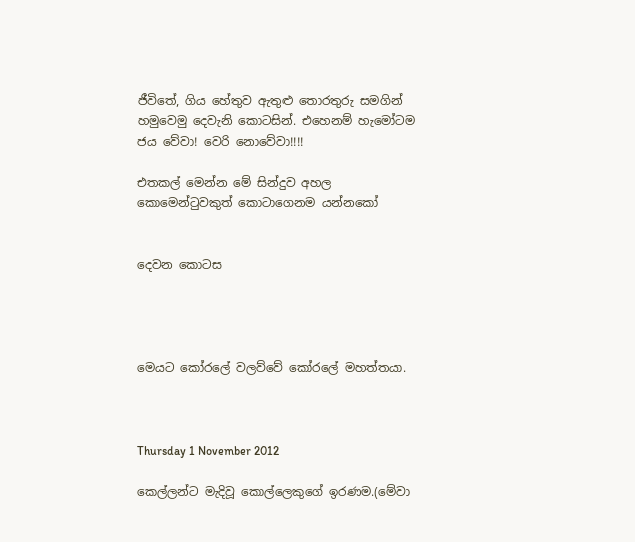ජීවිතේ, ගිය හේතුව ඇතුළු තොරතුරු සමගින් හමුවෙමු දෙවැනි කොටසින්. එහෙනම් හැමෝටම ජය වේවා! වෙරි නොවේවා!!!!

එතකල් මෙන්න මේ සින්දුව අහල කොමෙන්ටුවකුත් කොටාගෙනම යන්නකෝ


දෙවන කොටස




මෙයට කෝරලේ වලව්වේ කෝරලේ මහත්තයා.



Thursday 1 November 2012

කෙල්ලන්ට මැදිවූ කොල්ලෙකුගේ ඉරණම.(මේවා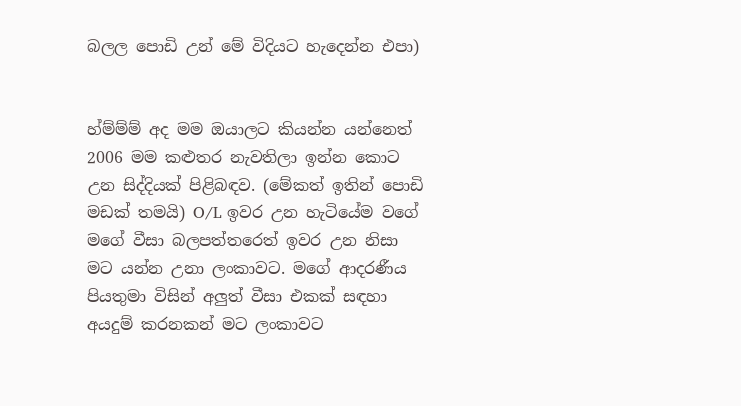බලල පොඩි උන් මේ විදියට හැදෙන්න එපා)


හ්ම්ම්ම් අද මම ඔයාලට කියන්න යන්නෙත් 2006 මම කළුතර නැවතිලා ඉන්න කොට උන සිද්දියක් පිළිබඳව. (මේකත් ඉතින් පොඩි මඩක් තමයි) O/L ඉවර උන හැටියේම වගේ මගේ වීසා බලපත්තරෙත් ඉවර උන නිසා මට යන්න උනා ලංකාවට. මගේ ආදරණීය පියතුමා විසින් අලුත් වීසා එකක් සඳහා අයදුම් කරනකන් මට ලංකාවට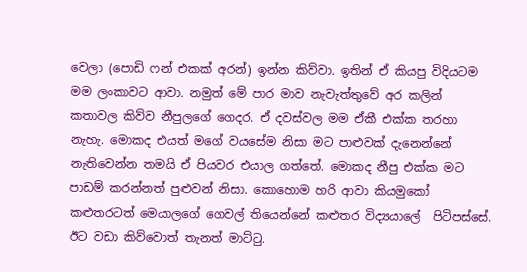වෙලා (පොඩි ෆන් එකක් අරන්) ඉන්න කිව්වා. ඉතින් ඒ කියපු විදියටම මම ලංකාවට ආවා. නමුත් මේ පාර මාව නැවැත්තුවේ අර කලින් කතාවල කිව්ව නීපුලගේ ගෙදර. ඒ දවස්වල මම ඒකී එක්ක තරහා නැහැ. මොකද එයත් මගේ වයසේම නිසා මට පාළුවක් දැනෙන්නේ නැතිවෙන්න තමයි ඒ පියවර එයාල ගත්තේ. මොකද නීපු එක්ක මට පාඩම් කරන්නත් පුළුවන් නිසා. කොහොම හරි ආවා කියමුකෝ කළුතරටත් මෙයාලගේ ගෙවල් තියෙන්නේ කළුතර විද්‍යයාලේ  පිටිපස්සේ. ඊට වඩා කිව්වොත් තැනත් මාට්ටු.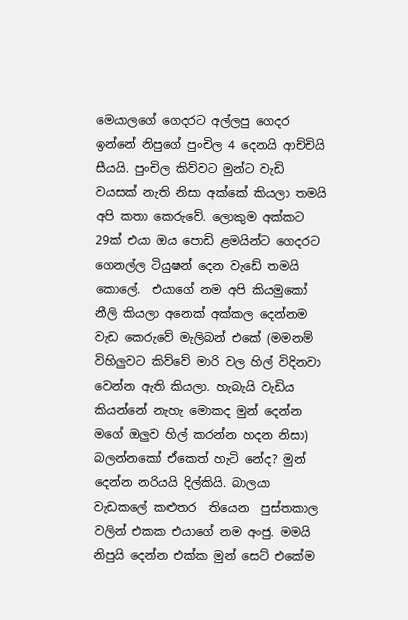මෙයාලගේ ගෙදරට අල්ලපු ගෙදර ඉන්නේ නිපුගේ පුංචිල 4 දෙනයි ආච්චියි සීයයි. පුංචිල කිව්වට මුන්ට වැඩි වයසක් නැති නිසා අක්කේ කියලා තමයි අපි කතා කෙරුවේ. ලොකුම අක්කට 29ක් එයා ඔය පොඩි ළමයින්ට ගෙදරට ගෙනල්ල ටියුෂන් දෙන වැඩේ තමයි කොලේ.  එයාගේ නම අපි කියමුකෝ නීලි කියලා අනෙක් අක්කල දෙන්නම වැඩ කෙරුවේ මැලිබන් එකේ (මමනම් විහිලුවට කිව්වේ මාරි වල හිල් විදිනවා වෙන්න ඇති කියලා. හැබැයි වැඩිය කියන්නේ නැහැ මොකද මුන් දෙන්න මගේ ඔලුව හිල් කරන්න හදන නිසා) බලන්නකෝ ඒකෙත් හැටි නේද? මුන් දෙන්න නරියයි දිල්කියි. බාලයා වැඩකලේ කළුතර  තියෙන  පුස්තකාල වලින් එකක එයාගේ නම අංජු. මමයි නිපුයි දෙන්න එක්ක මුන් සෙට් එකේම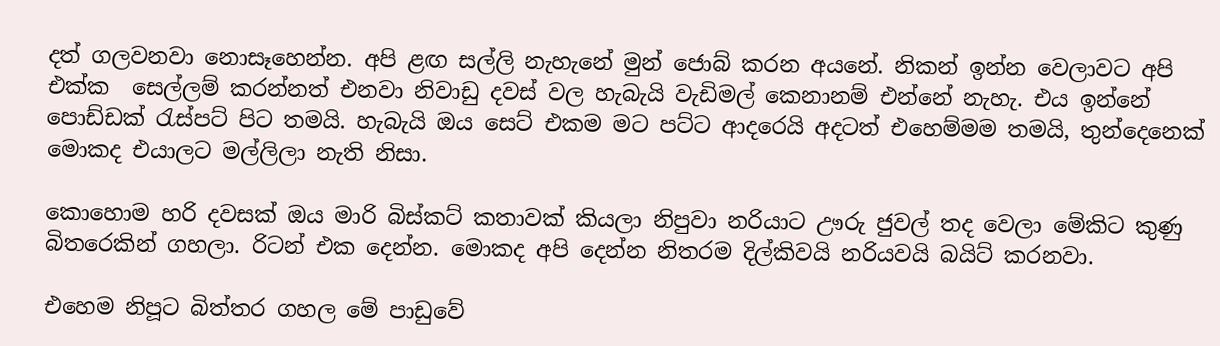දත් ගලවනවා නොසෑහෙන්න. අපි ළඟ සල්ලි නැහැනේ මුන් ජොබ් කරන අයනේ. නිකන් ඉන්න වෙලාවට අපි එක්ක  සෙල්ලම් කරන්නත් එනවා නිවාඩු දවස් වල හැබැයි වැඩිමල් කෙනානම් එන්නේ නැහැ. එය ඉන්නේ පොඩ්ඩක් රැස්පට් පිට තමයි. හැබැයි ඔය සෙට් එකම මට පට්ට ආදරෙයි අදටත් එහෙම්මම තමයි, තුන්දෙනෙක්  මොකද එයාලට මල්ලිලා නැති නිසා.

කොහොම හරි දවසක් ඔය මාරි බිස්කට් කතාවක් කියලා නිපුවා නරියාට ඌරු ජුවල් තද වෙලා මේකිට කුණු බිතරෙකින් ගහලා. රිටන් එක දෙන්න. මොකද අපි දෙන්න නිතරම දිල්කිවයි නරියවයි බයිට් කරනවා.

එහෙම නිපූට බිත්තර ගහල මේ පාඩුවේ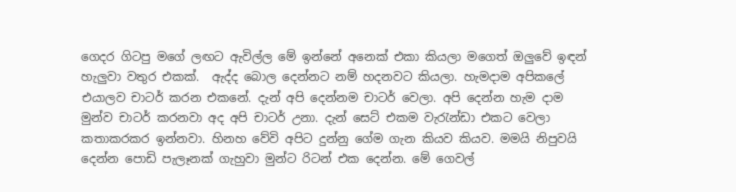ගෙදර ගිටපු මගේ ලඟට ඇවිල්ල මේ ඉන්නේ අනෙක් එකා කියලා මගෙත් ඔලුවේ ඉඳන් හැලුවා වතුර එකක්.  ඇද්ද බොල දෙන්නට නම් හදනවට කියලා. හැමදාම අපිකලේ එයාලව චාටර් කරන එකනේ. දැන් අපි දෙන්නම චාටර් වෙලා. අපි දෙන්න හැම දාම මුන්ව චාටර් කරනවා අද අපි චාටර් උනා. දැන් සෙට් එකම වැරැන්ඩා එකට වෙලා කතාකරකර ඉන්නවා. හිනහ වේවි අපිට දුන්නු ගේම ගැන කියව කියව. මමයි නිපුවයි දෙන්න පොඩි පැලෑනක් ගැහුවා මුන්ට රිටන් එක දෙන්න. මේ ගෙවල්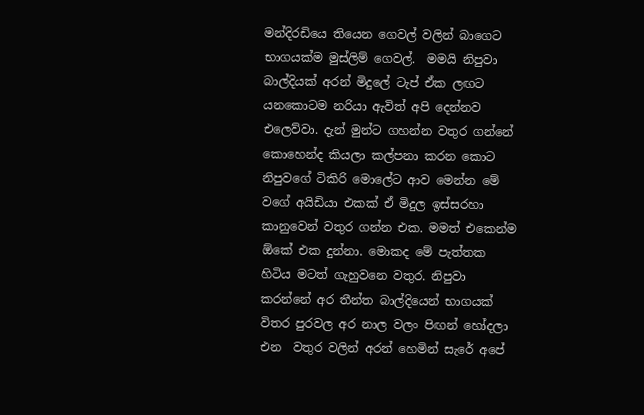මන්දිරඩියෙ තියෙන ගෙවල් වලින් බාගෙට භාගයක්ම මුස්ලිම් ගෙවල්.  මමයි නිපුවා බාල්දියක් අරන් මිදුලේ ටැප් ඒක ලඟට යනකොටම නරියා ඇවිත් අපි දෙන්නව එලෙව්වා. දැන් මුන්ට ගහන්න වතුර ගන්නේ කොහෙන්ද කියලා කල්පනා කරන කොට නිපුවගේ ටිකිරි මොලේට ආව මෙන්න මේ වගේ අයිඩියා එකක් ඒ මිදුල ඉස්සරහා කානුවෙන් වතුර ගන්න එක. මමත් එකෙන්ම ඕකේ එක දුන්නා. මොකද මේ පැත්තක හිටිය මටත් ගැහුවනෙ වතුර. නිපුවා කරන්නේ අර තීන්ත බාල්දියෙන් භාගයක් විතර පුරවල අර නාල වලං පිඟන් හෝදලා එන  වතුර වලින් අරන් හෙමින් සැරේ අපේ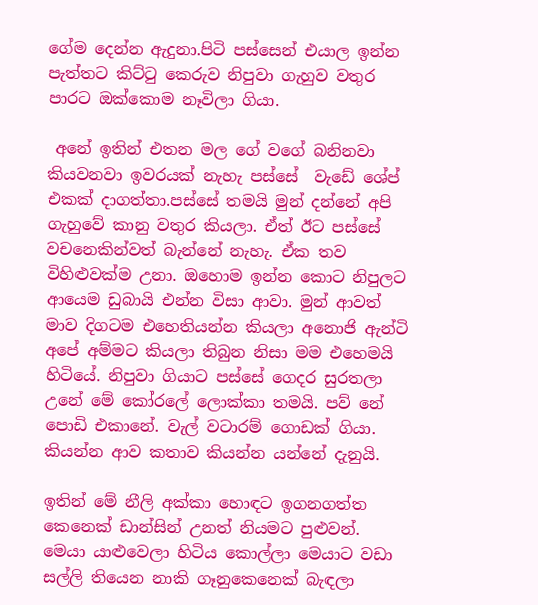ගේම දෙන්න ඇදුනා.පිටි පස්සෙන් එයාල ඉන්න පැත්තට කිට්ටු කෙරුව නිපුවා ගැහුව වතුර පාරට ඔක්කොම නෑවිලා ගියා.

 අනේ ඉතින් එතන මල ගේ වගේ බනිනවා කියවනවා ඉවරයක් නැහැ පස්සේ  වැඩේ ශේප් එකක් දාගත්තා.පස්සේ තමයි මුන් දන්නේ අපි ගැහුවේ කානු වතුර කියලා. ඒත් ඊට පස්සේ වචනෙකින්වත් බැන්නේ නැහැ. ඒක තව විහිළුවක්ම උනා. ඔහොම ඉන්න කොට නිපුලට ආයෙම ඩුබායි එන්න විසා ආවා. මුන් ආවත් මාව දිගටම එහෙතියන්න කියලා අනොජි ඇන්ටි අපේ අම්මට කියලා තිබුන නිසා මම එහෙමයි හිටියේ. නිපුවා ගියාට පස්සේ ගෙදර සුරතලා උනේ මේ කෝරලේ ලොක්කා තමයි. පව් නේ පොඩි එකානේ. වැල් වටාරම් ගොඩක් ගියා. කියන්න ආව කතාව කියන්න යන්නේ දැනුයි.

ඉතින් මේ නීලි අක්කා හොඳට ඉගනගත්ත කෙනෙක් ඩාන්සින් උනත් නියමට පුළුවන්. මෙයා යාළුවෙලා හිටිය කොල්ලා මෙයාට වඩා සල්ලි තියෙන නාකි ගෑනුකෙනෙක් බැඳලා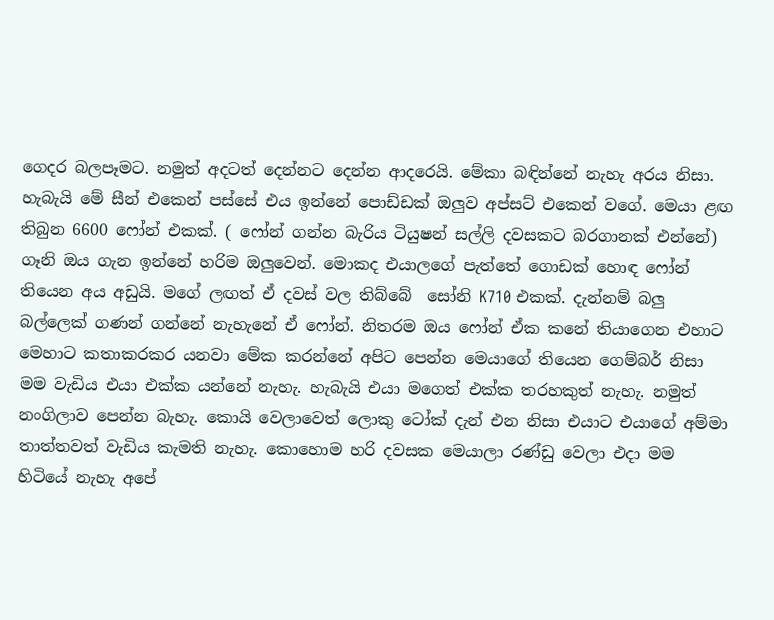ගෙදර බලපෑමට. නමුත් අදටත් දෙන්නට දෙන්න ආදරෙයි. මේකා බඳින්නේ නැහැ අරය නිසා. හැබැයි මේ සීන් එකෙන් පස්සේ එය ඉන්නේ පොඩ්ඩක් ඔලුව අප්සට් එකෙන් වගේ. මෙයා ළඟ තිබුන 6600 ෆෝන් එකක්. ( ෆෝන් ගන්න බැරිය ටියුෂන් සල්ලි දවසකට බරගානක් එන්නේ) ගෑනි ඔය ගැන ඉන්නේ හරිම ඔලුවෙන්. මොකද එයාලගේ පැත්තේ ගොඩක් හොඳ ෆෝන් තියෙන අය අඩුයි. මගේ ලඟත් ඒ දවස් වල තිබ්බේ  සෝනි K710 එකක්. දැන්නම් බලු බල්ලෙක් ගණන් ගන්නේ නැහැනේ ඒ ෆෝන්. නිතරම ඔය ෆෝන් ඒක කනේ තියාගෙන එහාට මෙහාට කතාකරකර යනවා මේක කරන්නේ අපිට පෙන්න මෙයාගේ තියෙන ගෙම්බර් නිසා මම වැඩිය එයා එක්ක යන්නේ නැහැ. හැබැයි එයා මගෙත් එක්ක තරහකුත් නැහැ. නමුත්  නංගිලාව පෙන්න බැහැ. කොයි වෙලාවෙත් ලොකු ටෝක් දැන් එන නිසා එයාට එයාගේ අම්මා තාත්තවත් වැඩිය කැමති නැහැ. කොහොම හරි දවසක මෙයාලා රණ්ඩු වෙලා එදා මම හිටියේ නැහැ අපේ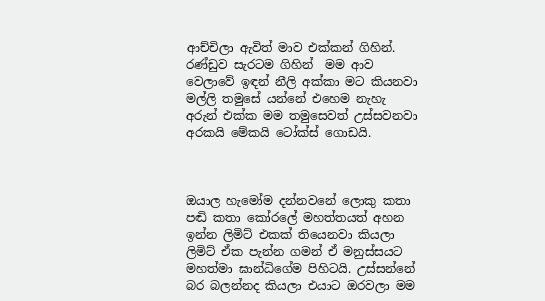ආච්චිලා ඇවිත් මාව එක්කන් ගිහින්. රණ්ඩුව සැරටම ගිහින්  මම ආව වෙලාවේ ඉඳන් නීලි අක්කා මට කියනවා මල්ලි තමුසේ යන්නේ එහෙම නැහැ අරුන් එක්ක මම තමුසෙවත් උස්සවනවා අරකයි මේකයි ටෝක්ස් ගොඩයි.



ඔයාල හැමෝම දන්නවනේ ලොකු කතා පඬි කතා කෝරලේ මහත්තයත් අහන ඉන්න ලිමිට් එකක් තියෙනවා කියලා ලිමිට් ඒක පැන්න ගමන් ඒ මනුස්සයට මහත්මා ඝාන්ධිගේම පිහිටයි. උස්සන්නේ බර බලන්නද කියලා එයාට ඔරවලා මම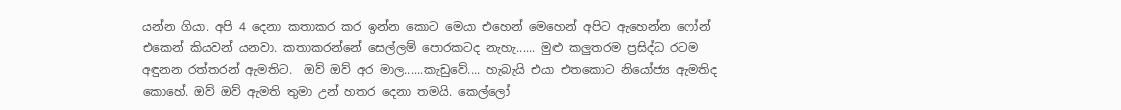යන්න ගියා. අපි 4 දෙනා කතාකර කර ඉන්න කොට මෙයා එහෙන් මෙහෙන් අපිට ඇහෙන්න ෆෝන් එකෙන් කියවන් යනවා. කතාකරන්නේ සෙල්ලම් පොරකටද නැහැ...... මුළු කලුතරම ප්‍රසිද්ධ රටම අඳුනන රත්තරන් ඇමතිට.  ඔව් ඔව් අර මාල......කැඩුවේ.... හැබැයි එයා එතකොට නියෝජ්‍ය ඇමතිද කොහේ. ඔව් ඔව් ඇමති තුමා උන් හතර දෙනා තමයි. කෙල්ලෝ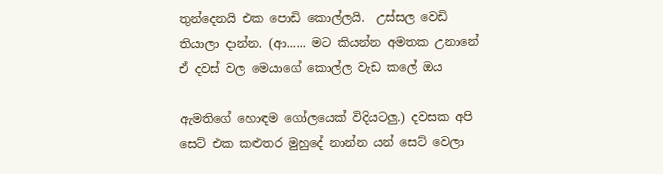තුන්දෙනයි එක පොඩි කොල්ලයි.  උස්සල වෙඩි තියාලා දාන්න. (ආ...... මට කියන්න අමතක උනානේ ඒ දවස් වල මෙයාගේ කොල්ල වැඩ කලේ ඔය

ඇමතිගේ හොඳම ගෝලයෙක් විදියටලු.) දවසක අපි සෙට් එක කළුතර මුහුදේ නාන්න යන් සෙට් වෙලා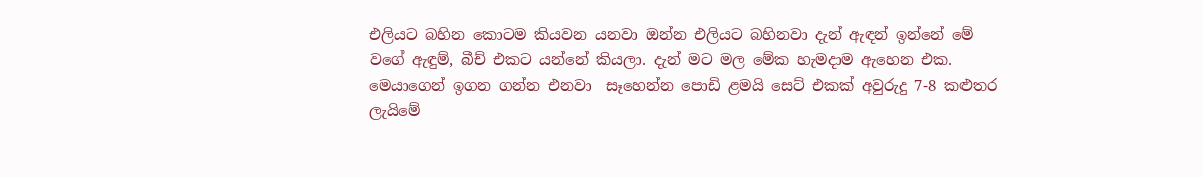එලියට බහින කොටම කියවන යනවා ඔන්න එලියට බහිනවා දැන් ඇඳන් ඉන්නේ මේ වගේ ඇඳුම්, බීච් එකට යන්නේ කියලා. දැන් මට මල මේක හැමදාම ඇහෙන එක. මෙයාගෙන් ඉගන ගන්න එනවා  සෑහෙන්න පොඩි ළමයි සෙට් එකක් අවුරුදු 7-8 කළුතර ලැයිමේ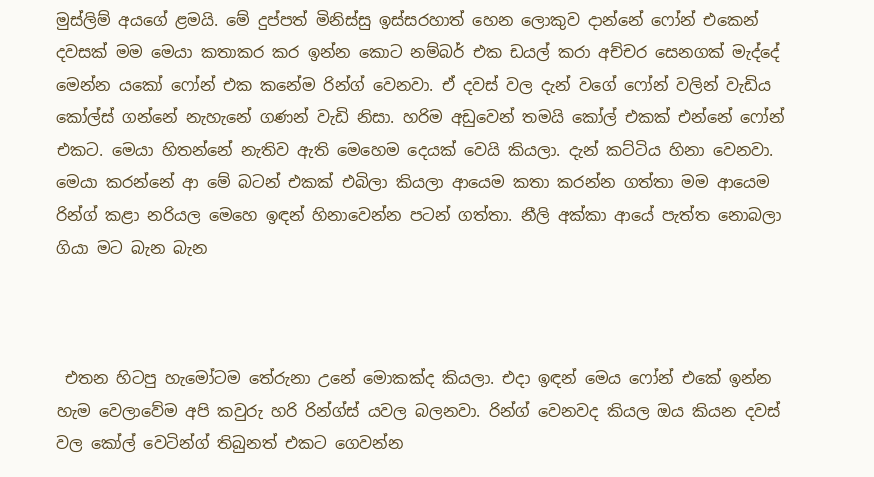මුස්ලිම් අයගේ ළමයි. මේ දුප්පත් මිනිස්සු ඉස්සරහාත් හෙන ලොකුව දාන්නේ ෆෝන් එකෙන් දවසක් මම මෙයා කතාකර කර ඉන්න කොට නම්බර් එක ඩයල් කරා අච්චර සෙනගක් මැද්දේ මෙන්න යකෝ ෆෝන් එක කනේම රින්ග් වෙනවා. ඒ දවස් වල දැන් වගේ ෆෝන් වලින් වැඩිය කෝල්ස් ගන්නේ නැහැනේ ගණන් වැඩි නිසා. හරිම අඩුවෙන් තමයි කෝල් එකක් එන්නේ ෆෝන් එකට. මෙයා හිතන්නේ නැතිව ඇති මෙහෙම දෙයක් වෙයි කියලා. දැන් කට්ටිය හිනා වෙනවා. මෙයා කරන්නේ ආ මේ බටන් එකක් එබිලා කියලා ආයෙම කතා කරන්න ගත්තා මම ආයෙම රින්ග් කළා නරියල මෙහෙ ඉඳන් හිනාවෙන්න පටන් ගත්තා. නීලි අක්කා ආයේ පැත්ත නොබලා ගියා මට බැන බැන



 එතන හිටපු හැමෝටම තේරුනා උනේ මොකක්ද කියලා. එදා ඉඳන් මෙය ෆෝන් එකේ ඉන්න හැම වෙලාවේම අපි කවුරු හරි රින්ග්ස් යවල බලනවා. රින්ග් වෙනවද කියල ඔය කියන දවස් වල කෝල් වෙටින්ග් තිබුනත් එකට ගෙවන්න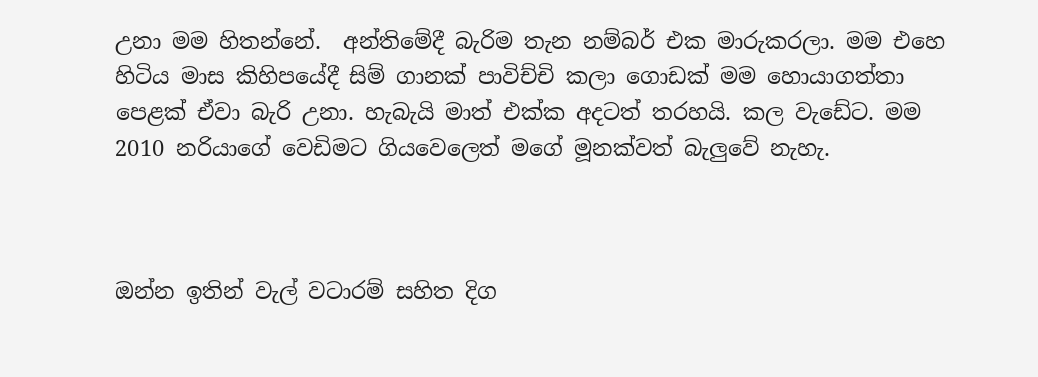උනා මම හිතන්නේ.  අන්තිමේදී බැරිම තැන නම්බර් එක මාරුකරලා. මම එහෙ හිටිය මාස කිහිපයේදී සිම් ගානක් පාවිච්චි කලා ගොඩක් මම හොයාගත්තා පෙළක් ඒවා බැරි උනා. හැබැයි මාත් එක්ක අදටත් තරහයි. කල වැඩේට. මම 2010 නරියාගේ වෙඩිමට ගියවෙලෙත් මගේ මූනක්වත් බැලුවේ නැහැ.



ඔන්න ඉතින් වැල් වටාරම් සහිත දිග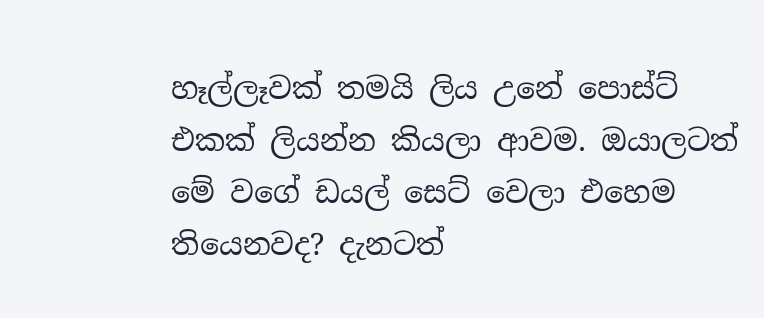හෑල්ලෑවක් තමයි ලිය උනේ පොස්ට් එකක් ලියන්න කියලා ආවම. ඔයාලටත් මේ වගේ ඩයල් සෙට් වෙලා එහෙම තියෙනවද? දැනටත්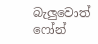බැලුවොත් ෆෝන්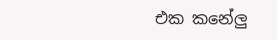එක කනේලු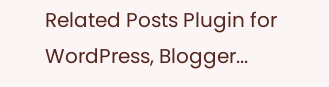Related Posts Plugin for WordPress, Blogger...